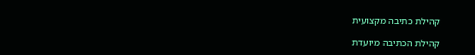קהילת כתיבה מקצועית

קהילת הכתיבה מיועדת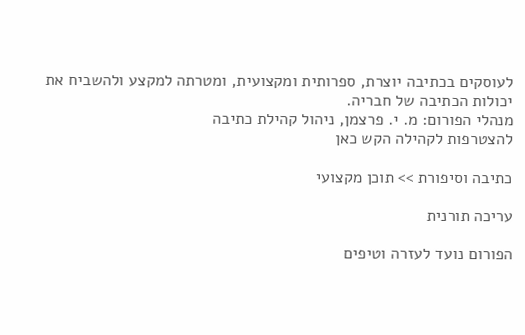לעוסקים בכתיבה יוצרת, ספרותית ומקצועית, ומטרתה למקצע ולהשביח את יכולות הכתיבה של חבריה.
מנהלי הפורום: מ. י. פרצמן, ניהול קהילת כתיבה
להצטרפות לקהילה הקש כאן

כתיבה וסיפורת >> תוכן מקצועי

עריכה תורנית

הפורום נועד לעזרה וטיפים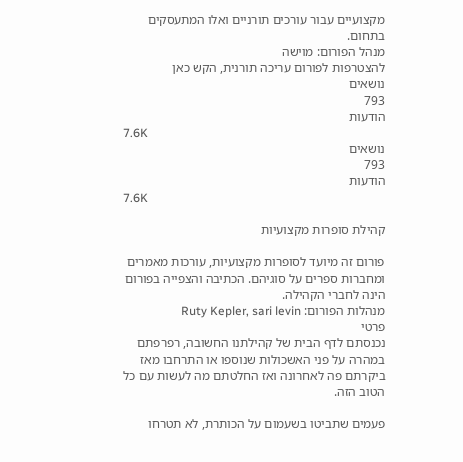מקצועיים עבור עורכים תורניים ואלו המתעסקים בתחום.
מנהל הפורום: מוישה
להצטרפות לפורום עריכה תורנית, הקש כאן
נושאים
793
הודעות
7.6K
נושאים
793
הודעות
7.6K

קהילת סופרות מקצועיות

פורום זה מיועד לסופרות מקצועיות, עורכות מאמרים ומחברות ספרים על סוגיהם. הכתיבה והצפייה בפורום הינה לחברי הקהילה.
מנהלות הפורום: Ruty Kepler, sari levin
פרטי
נכנסתם לדף הבית של קהילתנו החשובה, רפרפתם במהרה על פני האשכולות שנוספו או התרחבו מאז ביקרתם פה לאחרונה ואז החלטתם מה לעשות עם כל הטוב הזה.

פעמים שתביטו בשעמום על הכותרת, לא תטרחו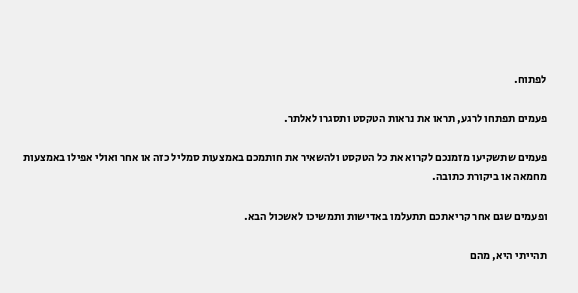לפתוח.

פעמים תפתחו לרגע, תראו את נראות הטקסט ותסגרו לאלתר.

פעמים שתשקיעו מזמנכם לקרוא את כל הטקסט ולהשאיר את חותמכם באמצעות סמליל כזה או אחר ואולי אפילו באמצעות מחמאה או ביקורת כתובה.

ופעמים שגם אחר קריאתכם תתעלמו באדישות ותמשיכו לאשכול הבא.

תהייתי היא, מהם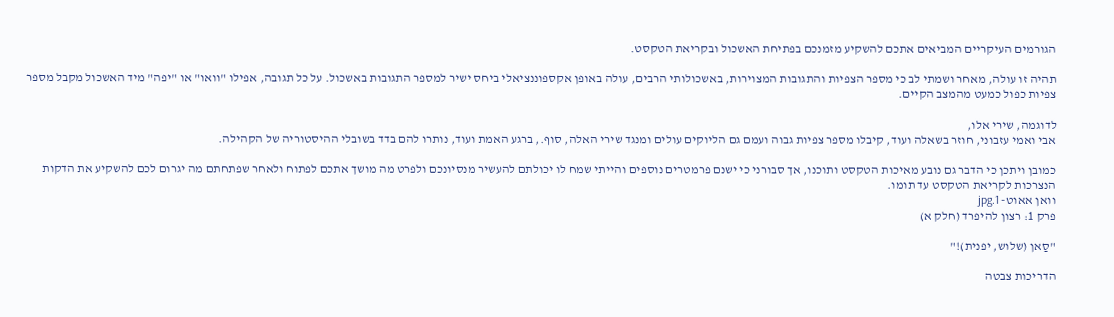הגורמים העיקריים המביאים אתכם להשקיע מזמנכם בפתיחת האשכול ובקריאת הטקסט.

תהיה זו עולה, מאחר ושמתי לב כי מספר הצפיות והתגובות המצוירות, באשכולותי הרבים, עולה באופן אקספוננציאלי ביחס ישיר למספר התגובות באשכול. על כל תגובה, אפילו "וואו" או "יפה" מיד האשכול מקבל מספר צפיות כפול כמעט מהמצב הקיים.

לדוגמה, שירי אלו,
אבי ואמי עזבוני, חוזר בשאלה ועוד, קיבלו מספר צפיות גבוה ועמם גם הליוקים עולים ומנגד שירי האלה, סוף., ברגע האמת ועוד, נותרו להם בדד בשובלי ההיסטוריה של הקהילה.

כמובן ויתכן כי הדבר גם נובע מאיכות הטקסט ותוכנו, אך סבורני כי ישנם פרמטרים נוספים והייתי שמח לו יכולתם להעשיר מנסיונכם ולפרט מה מושך אתכם לפתוח ולאחר שפתחתם מה יגרום לכם להשקיע את הדקות הנצרכות לקריאת הטקסט עד תומו.
וואן אאוט- 1.jpg
פרק 1: רצון להיפרד (חלק א)

"סַאן (שלוש, יפנית)!"

הדריכות צבטה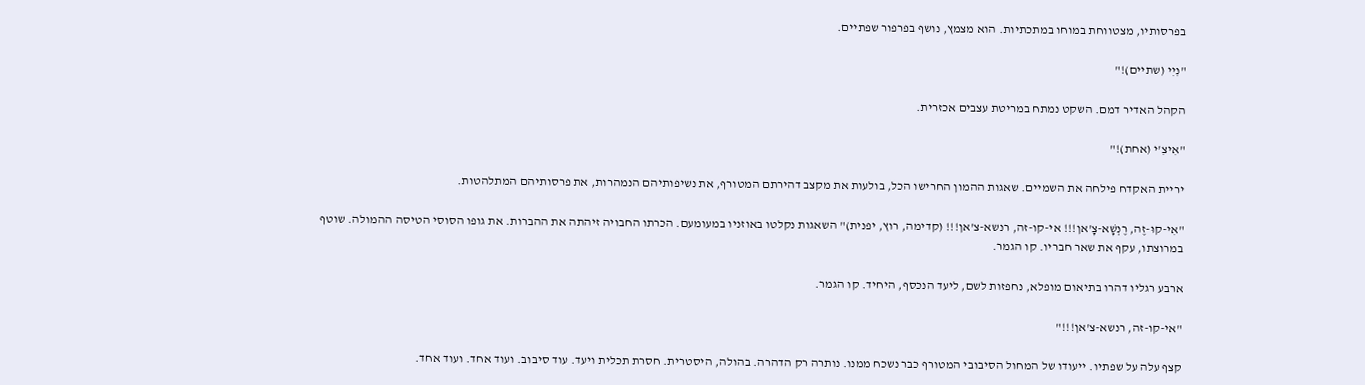בפרסותיו, מצטווחת במוחו במתכתיות. הוא מצמץ, נושף בפרפור שפתיים.

"נִיִי (שתיים)!"

הקהל האדיר דמם. השקט נמתח במריטת עצבים אכזרית.

"אִיצִ'י (אחת)!"

יריית האקדח פילחה את השמיים. שאגות ההמון החרישו הכל, בולעות את מקצב דהירתם המטורף, את נשיפותיהם הנמהרות, את פרסותיהם המתלהטות.

"אִי-קוּ-זֶה, רֶנְשָׁא-צָ'אן!!! אי-קו-זה, רנשא-צ'אן!!! (קדימה, רוץ, יפנית)" השאגות נקלטו באוזניו במעומעם. הכרתו החבויה זיהתה את ההברות. את גופו הסוסי הטיסה ההמולה. שוטף במרוצתו, עקף את שאר חבריו. קו הגמר.

ארבע רגליו דהרו בתיאום מופלא, נחפזות לשם, ליעד הנכסף, היחיד. קו הגמר.

"אי-קו-זה, רנשא-צ'אן!!!"

קצף עלה על שפתיו. ייעודו של המחול הסיבובי המטורף כבר נשכח ממנו. נותרה רק הדהרה. בהולה, היסטרית. חסרת תכלית ויעד. עוד סיבוב. ועוד אחד. ועוד אחד.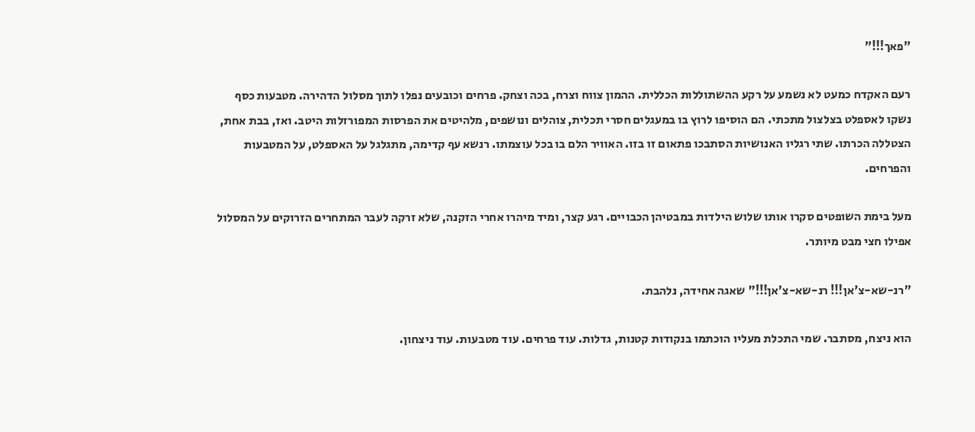"פאך!!!"

רעם האקדח כמעט לא נשמע על רקע ההשתוללות הכללית. ההמון צווח וצרח, בכה וצחק. פרחים וכובעים נפלו לתוך מסלול הדהירה. מטבעות כסף נשקו לאספלט בצלצול מתכתי. הם הוסיפו לרוץ בו במעגלים חסרי תכלית, צוהלים ונושפים, מלהיטים את הפרסות המפורזלות היטב. ואז, בבת אחת, הצטללה הכרתו. שתי רגליו האנושיות הסתבכו פתאום זו בזו. האוויר הלם בו בכל עוצמתו. רנשא עף קדימה, מתגלגל על האספלט, על המטבעות והפרחים.

מעל בימת השופטים סקרו אותו שלוש הילדות במבטיהן הכבויים. רגע קצר, ומיד מיהרו אחרי הזקנה, שלא זרקה לעבר המתחרים הזרוקים על המסלול אפילו חצי מבט מיותר.

"רנ-שא-צ'אן!!! רנ-שא-צ'אן!!!" שאגה אחידה, נלהבת.

הוא ניצח, מסתבר. שמי התכלת מעליו הוכתמו בנקודות קטנות, גדלות. עוד פרחים. עוד מטבעות. עוד ניצחון.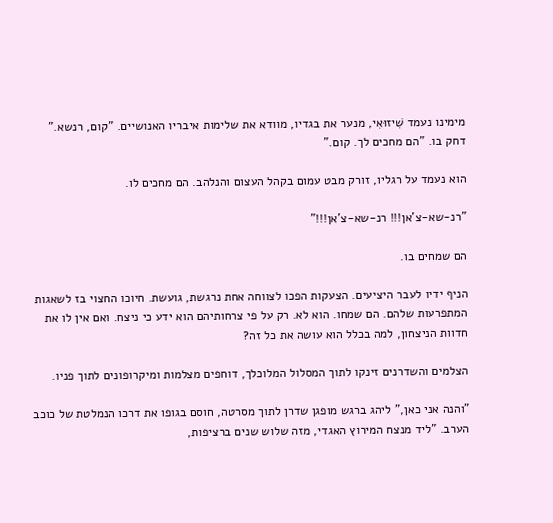מימינו נעמד שִׁיזוּאִי, מנער את בגדיו, מוודא את שלימות איבריו האנושיים. "קום, רנשא." דחק בו. "הם מחכים לך. קום."

הוא נעמד על רגליו, זורק מבט עמום בקהל העצום והנלהב. הם מחכים לו.

"רנ-שא-צ'אן!!! רנ-שא-צ'אן!!!"

הם שמחים בו.

הניף ידיו לעבר היציעים. הצעקות הפכו לצווחה אחת נרגשת, גועשת. חיוכו החצוי בז לשאגות המתפרעות שלהם. הם שמחו. הוא לא. רק על פי צרחותיהם הוא ידע כי ניצח. ואם אין לו את חדוות הניצחון, למה בכלל הוא עושה את כל זה?

הצלמים והשדרנים זינקו לתוך המסלול המלוכלך, דוחפים מצלמות ומיקרופונים לתוך פניו.

"והנה אני כאן," ליהג ברגש מופגן שדרן לתוך מסרטה, חוסם בגופו את דרכו הנמלטת של כוכב הערב. "ליד מנצח המירוץ האגדי, מזה שלוש שנים ברציפות,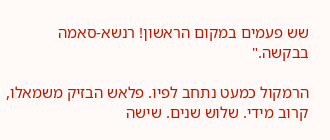שש פעמים במקום הראשון! רנשא-סאמה בבקשה."

הרמקול כמעט נתחב לפיו. פלאש הבזיק משמאלו, קרוב מידי. שלוש שנים. שישה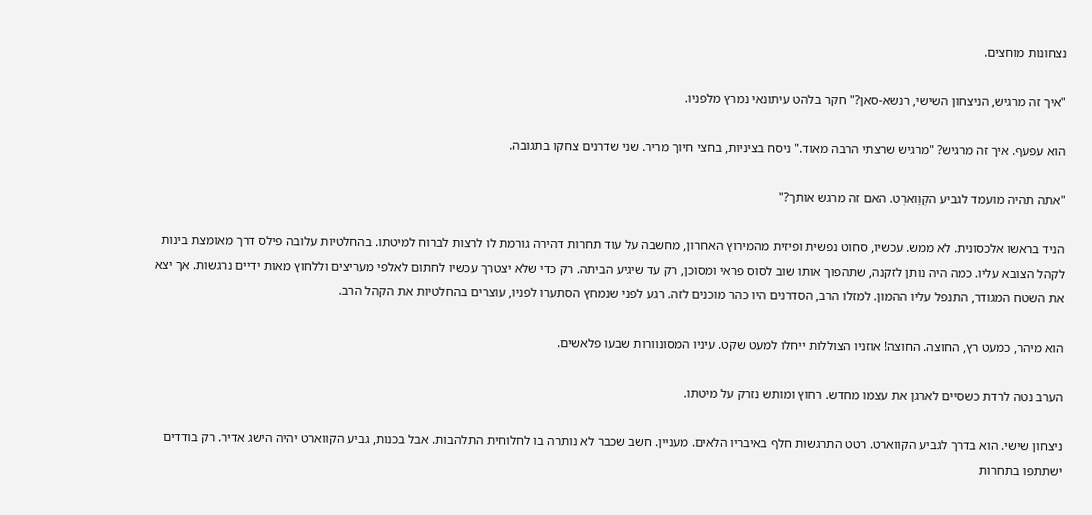נצחונות מוחצים.

"איך זה מרגיש, הניצחון השישי, רנשא-סאן?" חקר בלהט עיתונאי נמרץ מלפניו.

הוא עפעף. איך זה מרגיש? "מרגיש שרצתי הרבה מאוד." ניסח בציניות, בחצי חיוך מריר. שני שדרנים צחקו בתגובה.

"אתה תהיה מועמד לגביע הקְוַוארְט. האם זה מרגש אותך?"

הניד בראשו אלכסונית. לא ממש. עכשיו, סחוט נפשית ופיזית מהמירוץ האחרון, מחשבה על עוד תחרות דהירה גורמת לו לרצות לברוח למיטתו. בהחלטיות עלובה פילס דרך מאומצת בינות לקהל הצובא עליו. כמה היה נותן לזקנה, שתהפוך אותו שוב לסוס פראי ומסוכן, רק עד שיגיע הביתה. רק כדי שלא יצטרך עכשיו לחתום לאלפי מעריצים וללחוץ מאות ידיים נרגשות. אך יצא את השטח המגודר, התנפל עליו ההמון. למזלו הרב, הסדרנים היו כהר מוכנים לזה. רגע לפני שנמחץ הסתערו לפניו, עוצרים בהחלטיות את הקהל הרב.

הוא מיהר, כמעט רץ, החוצה. החוצה! אוזניו הצוללות ייחלו למעט שקט. עיניו המסונוורות שבעו פלאשים.

הערב נטה לרדת כשסיים לארגן את עצמו מחדש. רחוץ ומותש נזרק על מיטתו.

ניצחון שישי. הוא בדרך לגביע הקווארט. רטט התרגשות חלף באיבריו הלאים. מעניין. חשב שכבר לא נותרה בו לחלוחית התלהבות. אבל בכנות, גביע הקווארט יהיה הישג אדיר. רק בודדים ישתתפו בתחרות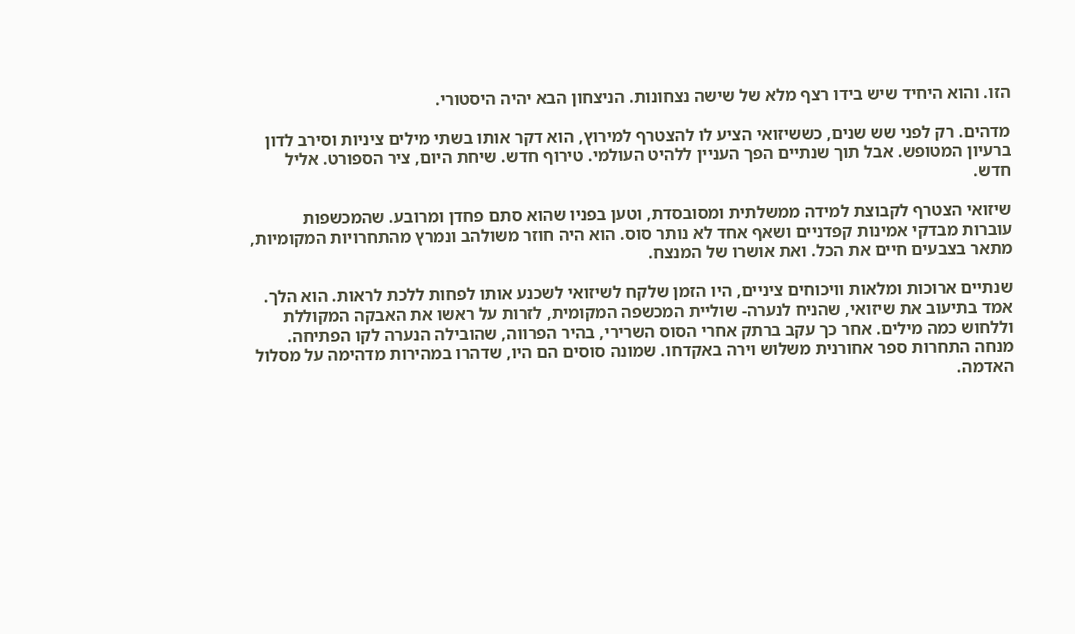הזו. והוא היחיד שיש בידו רצף מלא של שישה נצחונות. הניצחון הבא יהיה היסטורי.

מדהים. רק לפני שש שנים, כששיזואי הציע לו להצטרף למירוץ, הוא דקר אותו בשתי מילים ציניות וסירב לדון ברעיון המטופש. אבל תוך שנתיים הפך העניין ללהיט העולמי. טירוף חדש. שיחת היום, ציר הספורט. אליל חדש.

שיזואי הצטרף לקבוצת למידה ממשלתית ומסובסדת, וטען בפניו שהוא סתם פחדן ומרובע. שהמכשפות עוברות מבדקי אמינות קפדניים ושאף אחד לא נותר סוס. הוא היה חוזר משולהב ונמרץ מהתחרויות המקומיות, מתאר בצבעים חיים את הכל. ואת אושרו של המנצח.

שנתיים ארוכות ומלאות וויכוחים ציניים, היו הזמן שלקח לשיזואי לשכנע אותו לפחות ללכת לראות. הוא הלך. אמד בתיעוב את שיזואי, שהניח לנערה- שוליית המכשפה המקומית, לזרות על ראשו את האבקה המקוללת וללחוש כמה מילים. אחר כך עקב ברתק אחרי הסוס השרירי, בהיר הפרווה, שהובילה הנערה לקו הפתיחה. מנחה התחרות ספר אחורנית משלוש וירה באקדחו. שמונה סוסים הם היו, שדהרו במהירות מדהימה על מסלול האדמה.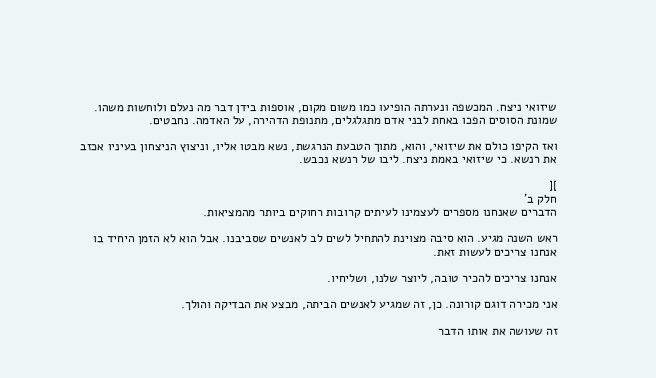שיזואי ניצח. המכשפה ונערתה הופיעו כמו משום מקום, אוספות בידן דבר מה נעלם ולוחשות משהו. שמונת הסוסים הפכו באחת לבני אדם מתגלגלים, מתנופת הדהירה, על האדמה. נחבטים.

ואז הקיפו כולם את שיזואי, והוא, מתוך הטבעת הנרגשת, נשא מבטו אליו, וניצוץ הניצחון בעיניו אכזב את רנשא. כי שיזואי באמת ניצח. ליבו של רנשא נכבש.

][
חלק ב'
הדברים שאנחנו מספרים לעצמינו לעיתים קרובות רחוקים ביותר מהמציאות.

ראש השנה מגיע. הוא סיבה מצוינת להתחיל לשים לב לאנשים שסביבנו. אבל הוא לא הזמן היחיד בו אנחנו צריכים לעשות זאת.

אנחנו צריכים להכיר טובה, ליוצר שלנו, ושליחיו.

אני מכירה דוגם קורונה. כן, זה שמגיע לאנשים הביתה, מבצע את הבדיקה והולך.

זה שעושה את אותו הדבר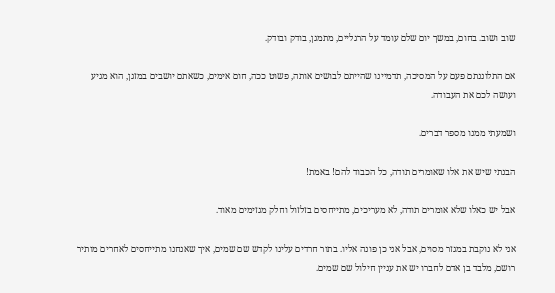שוב ושוב. בחום, במשך יום שלם עומד על הרגליים, מתמגן, בודק ובודק.

אם התלוננתם פעם על המסיכה, תדמיינו שהייתם לבושים אותה, פשוט ככה, חום אימים, כשאתם יושבים במזגן, הוא מגיע ועושה לכם את העבודה.

ושמעתי ממנו מספר דברים.

הבנתי שיש את אלו שאומרים תודה, כל הכבוד להם! באמת!

אבל יש כאלו שלא אומרים תודה, לא מעריכים, מתייחסים בזלזול וחלק מגזימים מאוד.

אני לא נוקבת במגזר מסוים, אבל אני כן פונה אליו. בתור חרדים עלינו לקדש שם שמים, איך שאנחנו מתייחסים לאחרים מותיר רושם, מלבד בן אדם לחברו יש את עניין חילול שם שמים.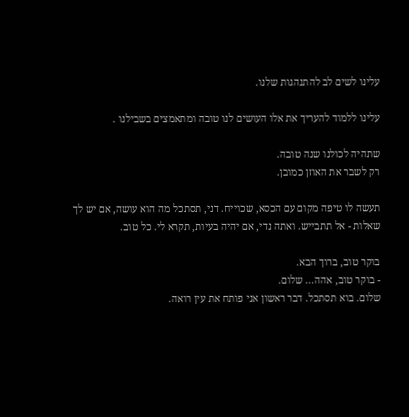עלינו לשים לב להתנהגות שלנו.

עלינו ללמוד להעריך את אלו העושים לנו טובה ומתאמצים בשבילנו .

שתהיה לכולנו שנה טובה.
רק לשבר את האוזן כמובן.

תעשה לו טיפה מקום עם הכסא, שכוייח. דני, תסתכל מה הוא עושה, אם יש לך שאלות - אל תתבייש. ואתה נדי, אם יהיה בעיות, תקרא לי. כל טוב.

בוקר טוב, ברוך הבא.
- בוקר טוב, אהה... שלום.
שלום. בוא תסתכל. דבר ראשון אני פותח את עין רואה.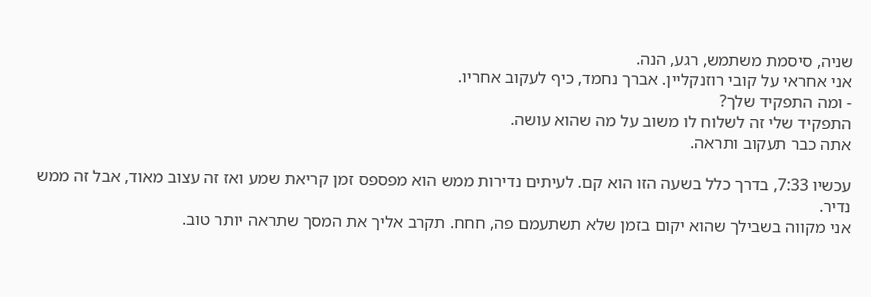שניה, סיסמת משתמש, רגע, הנה.
אני אחראי על קובי רוזנקליין. אברך נחמד, כיף לעקוב אחריו.
- ומה התפקיד שלך?
התפקיד שלי זה לשלוח לו משוב על מה שהוא עושה.
אתה כבר תעקוב ותראה.

עכשיו 7:33, בדרך כלל בשעה הזו הוא קם. לעיתים נדירות ממש הוא מפספס זמן קריאת שמע ואז זה עצוב מאוד, אבל זה ממש נדיר.
אני מקווה בשבילך שהוא יקום בזמן שלא תשתעמם פה, חחח. תקרב אליך את המסך שתראה יותר טוב.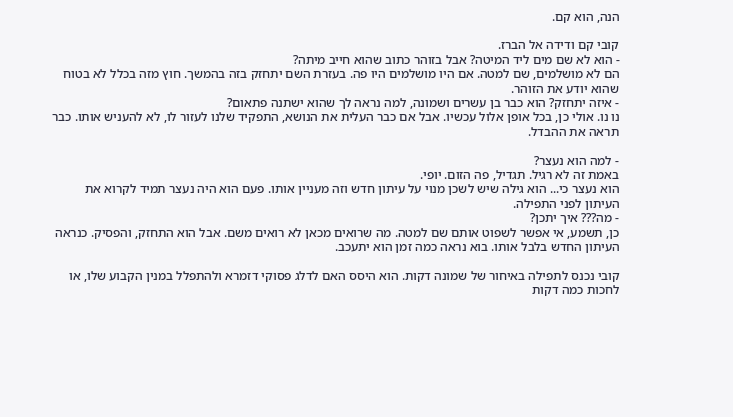הנה, הוא קם.

קובי קם ודידה אל הברז.
- הוא לא שם מים ליד המיטה? אבל בזוהר כתוב שהוא חייב מיתה?
הם לא מושלמים, שם למטה. אם היו מושלמים היו פה. בעזרת השם יתחזק בזה בהמשך. חוץ מזה בכלל לא בטוח שהוא יודע את הזוהר.
- איזה יתחזק? הוא כבר בן עשרים ושמונה, למה נראה לך שהוא ישתנה פתאום?
נו נו. אולי כן, בכל אופן אלול עכשיו. אבל אם כבר העלית את הנושא, התפקיד שלנו לעזור לו, לא להעניש אותו. כבר תראה את ההבדל.

- למה הוא נעצר?
באמת זה לא רגיל. תגדיל, פה הזום. יופי.
הוא נעצר כי... הוא גילה שיש לשכן מנוי על עיתון חדש וזה מעניין אותו. פעם הוא היה נעצר תמיד לקרוא את העיתון לפני התפילה.
- מה??? איך יתכן?
כן, תשמע, אי אפשר לשפוט אותם שם למטה. מה שרואים מכאן לא רואים משם. אבל הוא התחזק, והפסיק. כנראה העיתון החדש בלבל אותו. בוא נראה כמה זמן הוא יתעכב.

קובי נכנס לתפילה באיחור של שמונה דקות. הוא היסס האם לדלג פסוקי דזמרא ולהתפלל במנין הקבוע שלו, או לחכות כמה דקות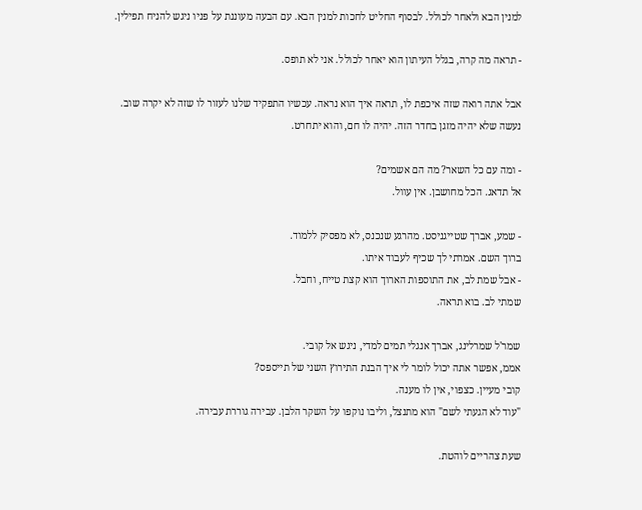למנין הבא ולאחר לכולל. לבסוף החליט לחכות למנין הבא. עם הבעה מעוננת על פניו ניגש להניח תפילין.

- תראה מה קרה, בגלל העיתון הוא יאחר לכולל. אני לא תופס.

אבל אתה רואה שזה איכפת לו, תראה איך הוא נראה. עכשיו התפקיד שלנו לעזור לו שזה לא יקרה שוב.
נעשה שלא יהיה מזגן בחדר הזה. יהיה לו חם, והוא יתחרט.

- ומה עם כל השאר? מה הם אשמים?
אל תדאג. הכל מחושבן. אין עוול.

- שמע, אברך שטייגניסט. מהרגע שנכנס, לא מפסיק ללמוד.
ברוך השם. אמרתי לך שכיף לעבוד איתו.
- אבל שמת לב, את התוספות הארוך הוא קצת טייח, וחבל.
שמתי לב. בוא תראה.

שמר'ל שמרלינג, אברך אנגלי תמים למדי, ניגש אל קובי.
אממ, אפשר אתה יכול לומר לי איך הבנת התירוץ השני של תייספס?
קובי מעיין. כצפוי, אין לו מענה.
"עוד לא הגעתי לשם" הוא מתנצל, וליבו נוקפו על השקר הלבן. עבירה גוררת עבירה.

שעת צהריים לוהטת.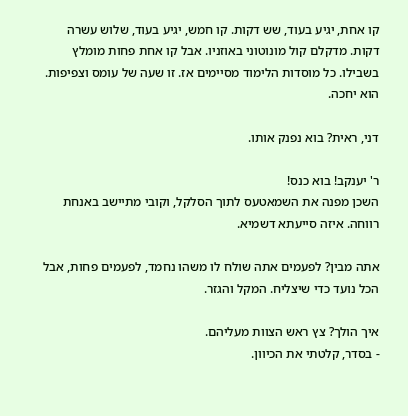קו אחת, יגיע בעוד, שש דקות. קו חמש, יגיע בעוד, שלוש עשרה דקות. מדקלם קול מונוטוני באוזניו. אבל קו אחת פחות מומלץ בשבילו. כל מוסדות הלימוד מסיימים אז. זו שעה של עומס וצפיפות. הוא יחכה.

דני, ראית? בוא נפנק אותו.

ר' יענקב! בוא כנס!
השכן מפנה את השמאטעס לתוך הסלקל, וקובי מתיישב באנחת רווחה. איזה סייעתא דשמיא.

אתה מבין? לפעמים אתה שולח לו משהו נחמד, לפעמים פחות, אבל הכל נועד כדי שיצליח. המקל והגזר.

איך הולך? צץ ראש הצוות מעליהם.
- בסדר, קלטתי את הכיוון.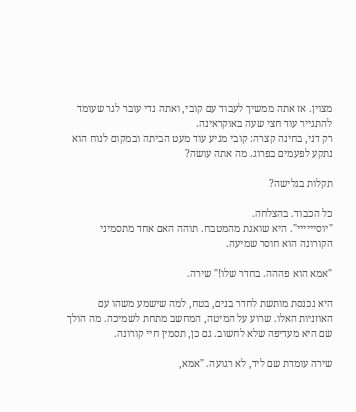מצוין. אז אתה ממשיך לעבוד עם קובי, ואתה נדי עובר לגר שעומד להתגייר עוד חצי שעה באוקראינה.
רק דני, בחינה קצרה: קובי מגיע עוד מעט הביתה ובמקום לנוח הוא נתקע לפעמים בפרוג. מה אתה עושה?

תקלות בגלישה?

כל הכבוד. בהצלחה.
"יוסיייייי". היא שואגת מהמטבח. תוהה האם אחד מתסמיני הקורונה הוא חוסר שמיעה.

"אמא הוא פההה. בחדר שלו!" שירה.

היא נכנסת מותשת לחדר בנים, בטח, למה שישמע משהו עם האוזניות האלו. שרוע על המיטה, המחשב מתחת לשמיכה. מה הולך שם היא מעדיפה שלא לחשוב. גם כן, תסמין חיי קורונה.

שירה עומדת שם ליד, לא רגועה. "אמא,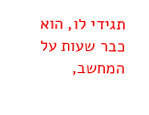תגידי לו, הוא כבר שעות על המחשב,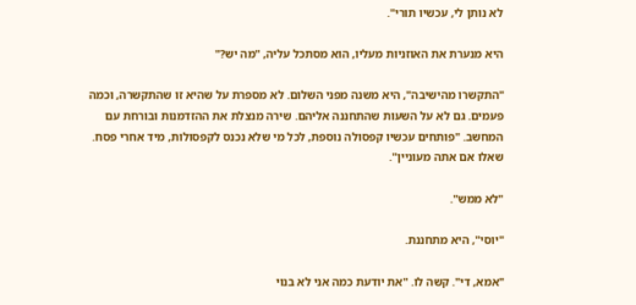לא נותן לי, עכשיו תורי".

היא מנערת את האוזניות מעליו, הוא מסתכל עליה, "מה יש?"

"התקשרו מהישיבה", היא משנה מפני השלום. לא מספרת על שהיא זו שהתקשרה, וכמה פעמים. גם לא על השעות שהתחננה אליהם. שירה מנצלת את ההזדמנות ובורחת עם המחשב. "פותחים עכשיו קפסולה נוספת, לכל מי שלא נכנס לקפסולות, מיד אחרי פסח. שאלו אם אתה מעוניין".

"לא ממש".

"יוסי", היא מתחננת.

"אמא, די". קשה לו. "את יודעת כמה אני לא בנוי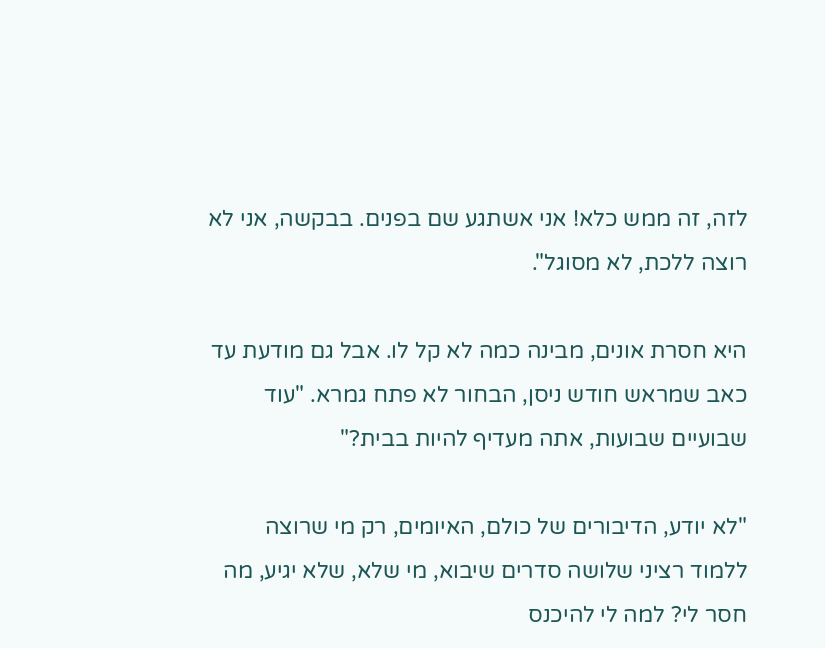לזה, זה ממש כלא! אני אשתגע שם בפנים. בבקשה, אני לא רוצה ללכת, לא מסוגל".

היא חסרת אונים, מבינה כמה לא קל לו. אבל גם מודעת עד כאב שמראש חודש ניסן, הבחור לא פתח גמרא. "עוד שבועיים שבועות, אתה מעדיף להיות בבית?"

"לא יודע, הדיבורים של כולם, האיומים, רק מי שרוצה ללמוד רציני שלושה סדרים שיבוא, מי שלא, שלא יגיע, מה חסר לי? למה לי להיכנס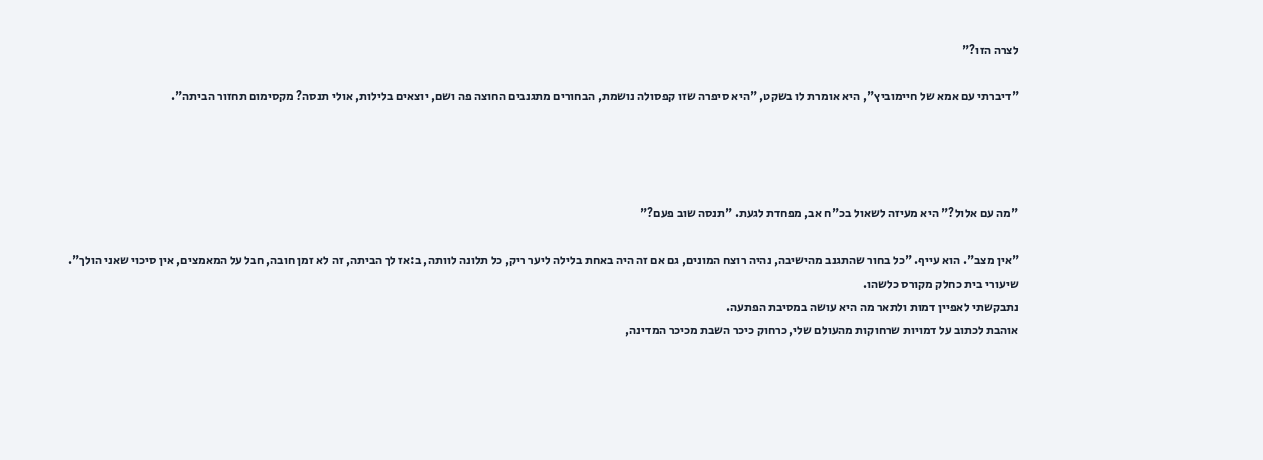לצרה הזו?"

"דיברתי עם אמא של חיימוביץ", היא אומרת לו בשקט, "היא סיפרה שזו קפסולה נושמת, הבחורים מתגנבים החוצה פה ושם, יוצאים בלילות, אולי תנסה? מקסימום תחזור הביתה".




"מה עם אלול?" היא מעיזה לשאול בכ"ח אב, מפחדת לגעת. "תנסה שוב פעם?"

"אין מצב". הוא עייף. "כל בחור שהתגנב מהישיבה, נהיה רוצח המונים, גם אם זה היה באחת בלילה ליער ריק, כל תלונה לוותה, ב:אז לך הביתה, זה לא זמן חובה, חבל על המאמצים, אין סיכוי שאני הולך".
שיעורי בית כחלק מקורס כלשהו.
נתבקשתי לאפיין דמות ולתאר מה היא עושה במסיבת הפתעה.
אוהבת לכתוב על דמויות שרחוקות מהעולם שלי, כרחוק כיכר השבת מכיכר המדינה,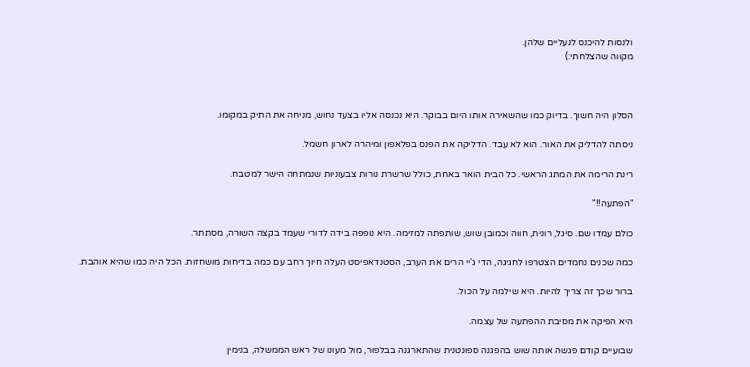ולנסות להיכנס לנעליים שלהן.
מקווה שהצלחתי:)



הסלון היה חשוך. בדיוק כמו שהשאירה אותו היום בבוקר. היא נכנסה אליו בצעד נחוש, מניחה את התיק במקומו.

ניסתה להדליק את האור. הוא לא עבד. הדליקה את הפנס בפלאפון ומיהרה לארון חשמל.

רינת הרימה את המתג הראשי. כל הבית הואר באחת, כולל שרשרת נורות צבעוניות שנמתחה הישר למטבח.

"הפתעה!!"

כולם עמדו שם. סיגל, רונית, חווה וכמובן שוש, שותפתה למזימה. היא נופפה בידה לדורי שעמד בקצה השורה, מסתתר.

כמה שכנים נחמדים הצטרפו לחגיגה, הדי ג'יי הרים את הערב, הסטנדאפיסט העלה חיוך רחב עם כמה בדיחות מושחזות. הכל היה כמו שהיא אוהבת.

ברור שכך זה צריך להיות. היא שילמה על הכול.

היא הפיקה את מסיבת ההפתעה של עצמה.

שבועיים קודם פגשה אותה שוש בהפגנה ספונטנית שהתארגנה בבלפור, מול מעונו של ראש הממשלה, בנימין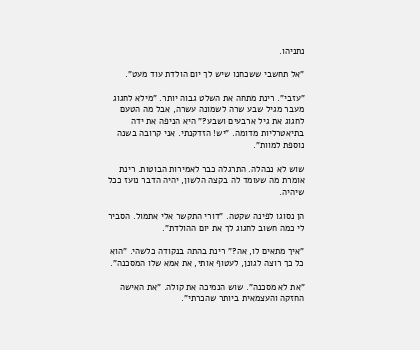נתניהו.

"אל תחשבי ששכחנו שיש לך יום הולדת עוד מעט".

"עזבי". רינת מתחה את השלט גבוה יותר. "מילא לחגוג מעבר מגיל שבע שרה לשמונה עשרה, אבל מה הטעם לחגוג את גיל ארבעים ושבע?" היא הניפה את ידה בתיאטרליות מדומה. "יש! הזדקנתי. אני קרובה בשנה נוספת למוות".

שוש לא נבהלה. התרגלה כבר לאמירות הבוטות. רינת אומרת מה שעומד לה בקצה הלשון, יהיה הדבר נועז ככל שיהיה.

הן נסוגו לפינה שקטה. "דורי התקשר אלי אתמול. הסביר לי כמה חשוב לחגוג לך את יום ההולדת".

"איך מתאים לו, אה?" רינת בהתה בנקודה כלשהי. "הוא כל כך רוצה לגונן, לעטוף אותי, את אמא שלו המסכנה".

"את לא מסכנה". שוש הנמיכה את קולה. "את האישה החזקה והעצמאית ביותר שהכרתי".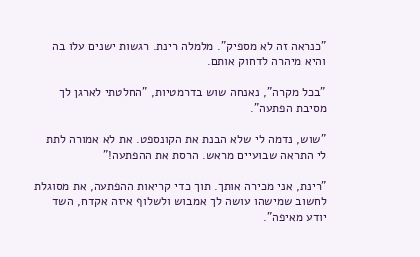"כנראה זה לא מספיק". מלמלה רינת. רגשות ישנים עלו בה והיא מיהרה לדחוק אותם.

"בכל מקרה", נאנחה שוש בדרמטיות, "החלטתי לארגן לך מסיבת הפתעה".

"שוש, נדמה לי שלא הבנת את הקונספט. את לא אמורה לתת לי התראה שבועיים מראש. הרסת את ההפתעה!"

"רינת, אני מכירה אותך. תוך כדי קריאות ההפתעה, את מסוגלת לחשוב שמישהו עושה לך אמבוש ולשלוף איזה אקדח, השד יודע מאיפה".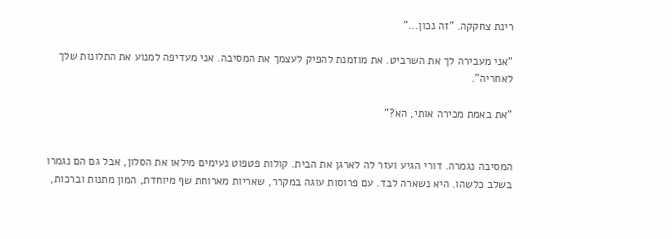רינת צחקקה. "זה נכון..."

"אני מעבירה לך את השרביט. את מוזמנת להפיק לעצמך את המסיבה. אני מעדיפה למנוע את התלונות שלך לאחריה".

"את באמת מכירה אותי, הא?"


המסיבה נגמרה. דורי הגיע ועזר לה לארגן את הבית. קולות פטפוט נעימים מילאו את הסלון, אבל גם הם נגמרו בשלב כלשהו. היא נשארה לבד. עם פרוסות עוגה במקרר, שאריות מארוחת שף מיוחדת, המון מתנות וברכות,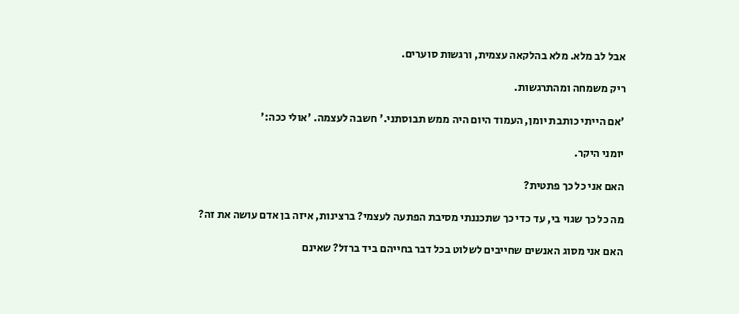אבל לב מלא. מלא בהלקאה עצמית, ורגשות סוערים.

ריק משמחה ומהתרגשות.

'אם הייתי כותבת יומן, העמוד היום היה ממש תבוסתני.' חשבה לעצמה. 'אולי ככה:'

יומני היקר.

האם אני כל כך פתטית?

מה כל כך שגוי בי, עד כדי כך שתכננתי מסיבת הפתעה לעצמי? ברצינות, איזה בן אדם עושה את זה?

האם אני מסוג האנשים שחייבים לשלוט בכל דבר בחייהם ביד ברזל? שאינם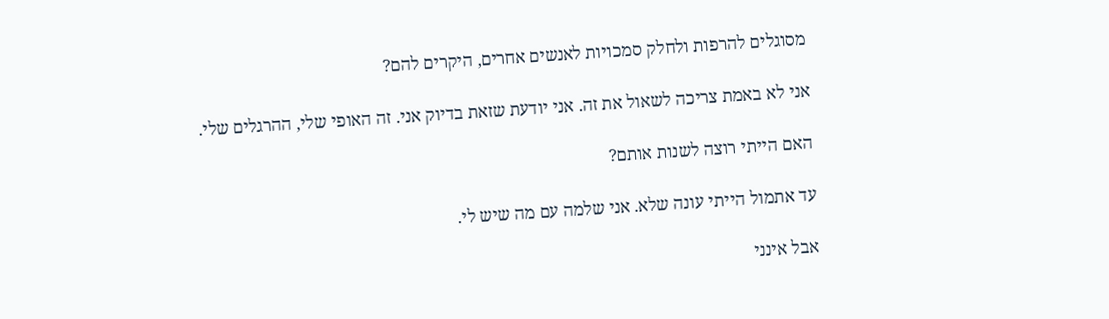מסוגלים להרפות ולחלק סמכויות לאנשים אחרים, היקרים להם?

אני לא באמת צריכה לשאול את זה. אני יודעת שזאת בדיוק אני. זה האופי שלי, ההרגלים שלי.

האם הייתי רוצה לשנות אותם?

עד אתמול הייתי עונה שלא. אני שלמה עם מה שיש לי.

אבל אינני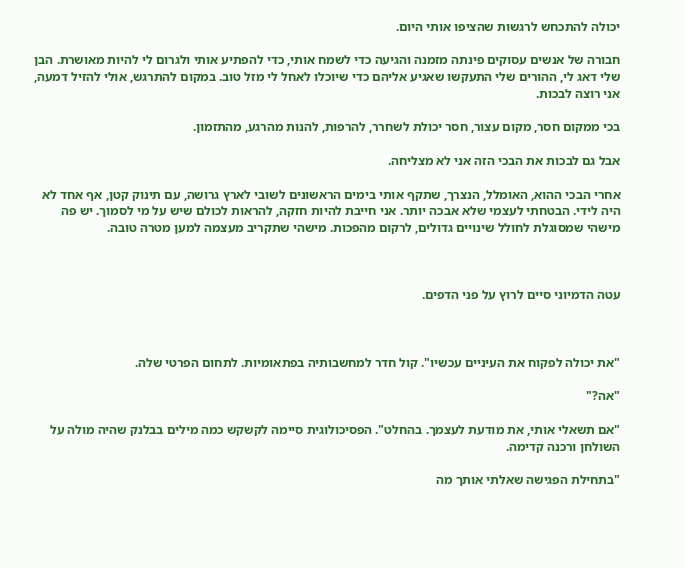יכולה להתכחש לרגשות שהציפו אותי היום.

חבורה של אנשים עסוקים פינתה מזמנה והגיעה כדי לשמח אותי, כדי להפתיע אותי ולגרום לי להיות מאושרת. הבן שלי דאג לי, ההורים שלי התעקשו שאגיע אליהם כדי שיוכלו לאחל לי מזל טוב. במקום להתרגש, אולי להזיל דמעה, אני רוצה לבכות.

בכי ממקום חסר, מקום עצור, חסר יכולת לשחרר, להרפות, להנות מהרגע, מהתזמון.

אבל גם לבכות את הבכי הזה אני לא מצליחה.

אחרי הבכי ההוא, האומלל, הנצרך, שתקף אותי בימים הראשונים לשובי לארץ גרושה, עם תינוק קטן, אף אחד לא היה לידי. הבטחתי לעצמי שלא אבכה יותר. אני חייבת להיות חזקה, להראות לכולם שיש על מי לסמוך. יש פה מישהי שמסוגלת לחולל שינויים גדולים, לרקום מהפכות. מישהי שתקריב מעצמה למען מטרה טובה.



עטה הדמיוני סיים לרוץ על פני הדפים.



"את יכולה לפקוח את העיניים עכשיו". קול חדר למחשבותיה בפתאומיות. לתחום הפרטי שלה.

"אה?"

"אם תשאלי אותי, את מודעת לעצמך. בהחלט". הפסיכולוגית סיימה לקשקש כמה מילים בבלנק שהיה מולה על השולחן ורכנה קדימה.

"בתחילת הפגישה שאלתי אותך מה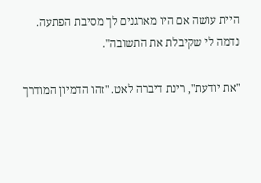היית עושה אם היו מארגנים לך מסיבת הפתעה. נדמה לי שקיבלת את התשובה".

"את יודעת", רינת דיברה לאט. "זהו הדמיון המודרך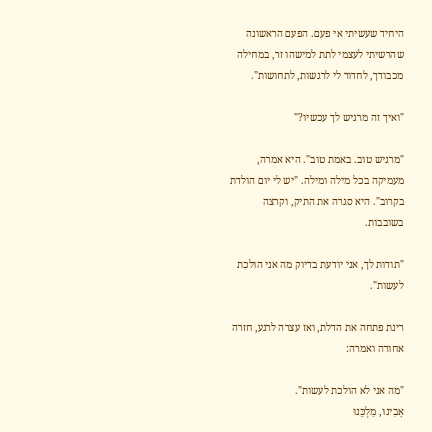היחיד שעשיתי אי פעם. הפעם הראשונה שהרשיתי לעצמי לתת למישהו זר, במחילה מכבודך, לחדור לי לרגשות, לתחושות".

"ואיך זה מרגיש לך עכשיו?"

"מרגיש טוב. באמת טוב". היא אמרה, מעמיקה בכל מילה ומילה. "יש לי יום הולדת בקרוב". היא סגרה את התיק, וקרצה בשובבות.

"תודות לך, אני יודעת בדיוק מה אני הולכת לעשות".

רינת פתחה את הדלת, ואז עצרה לרגע, חזרה אחורה ואמרה:

"מה אני לא הולכת לעשות".
אָבִינוּ, מַלְכֵּנוּ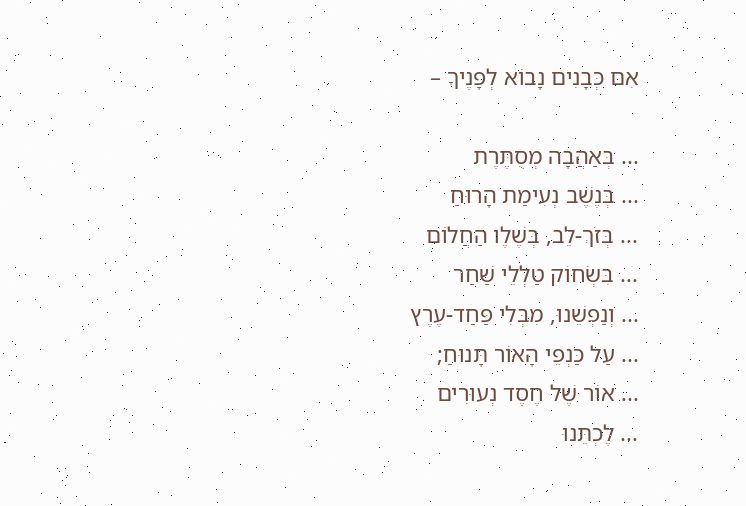אִם כְּבָנִים נָבוֹא לְפָנֶיךָ –

... בְּאַהֲבָה מְסֻתֶּרֶת
... בְּנֶשֶׁב נְעִימַת הָרוּחַ
... בְּזֹךְ-לֵב, בְּשֶׁלֶו הַחֲלוֹם
... בִּשְׂחוֹק טַלְלֵי שַׁחַר
... וְנַפְשֵׁנוּ, מִבְּלִי פַּחַד-עֶרֶץ
... עַל כַּנְפֵי הָאוֹר תָּנוּחַ;
... אוֹר שֶׁל חֶסֶד נְעוּרִים
... לֶכְתֵּנוּ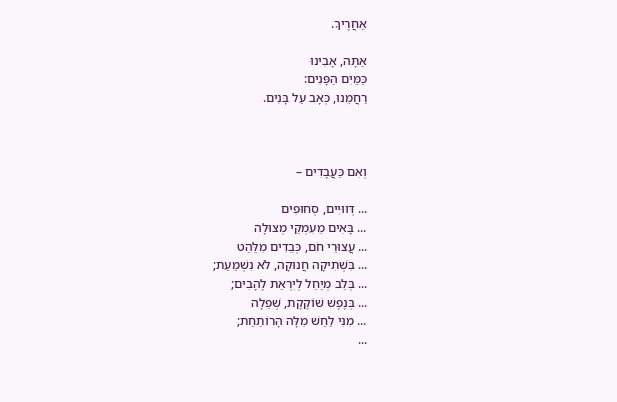אַחֲרֶיךָ.

אַתָּה, אָבִינוּ
כַּמַּיִם הַפָּנִים:
רַחֲמֵנוּ, כְּאָב עַל בָּנִים.



וְאִם כַּעֲבָדִים –

... דְּווּיִים, סְחוּפִים
... בָּאִים מֵעִמְקֵי מְצוּלָה
... עֲצוּרֵי חֹם, כְּבֵדִים מִלַּהַט
... בִּשְׁתִיקָה חֲנוּקָה, לֹא נִשְׁמַעַת;
... בְּלֵב מְיַחֵל לְיִרְאַת לֶהָבִים;
... בְּנֶפֶשׁ שׁוֹקֶקֶת, שְׁפֵלָה
... מִנִּי לַחַשׁ מִלָּה הָרוֹתַחַת;
...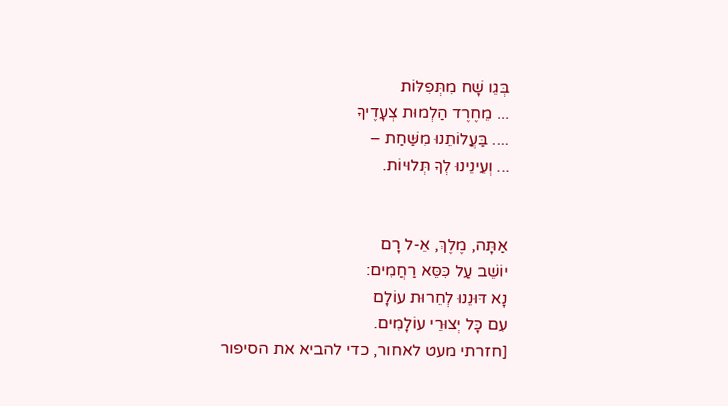בְּגֵו שָׁח מִתְּפִלּוֹת
... מֵחֶרֶד הַלְמוּת צְעָדֶיךָ
.... בַּעֲלוֹתֵנוּ מִשַּׁחַת –
... וְעֵינֵינוּ לְךָ תְּלוּיוֹת.


אַתָּה, מֶלֶךְ, אֵ-ל רָם
יוֹשֵׁב עַל כִּסֵּא רַחֲמִים:
נָא דּוּנֵנוּ לְחֵרוּת עוֹלָם
עִם כָּל יְצוּרֵי עוֹלָמִים.
[חזרתי מעט לאחור, כדי להביא את הסיפור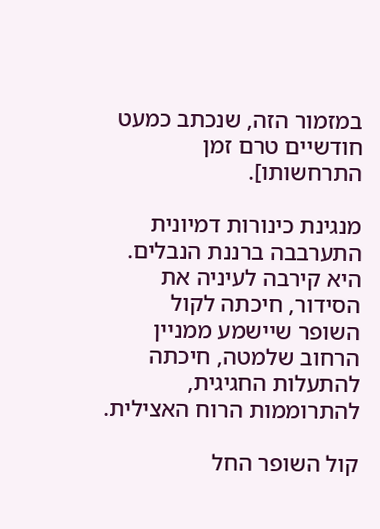במזמור הזה, שנכתב כמעט חודשיים טרם זמן התרחשותו].

מנגינת כינורות דמיונית התערבבה ברננת הנבלים. היא קירבה לעיניה את הסידור, חיכתה לקול השופר שיישמע ממניין הרחוב שלמטה, חיכתה להתעלות החגיגית, להתרוממות הרוח האצילית.

קול השופר החל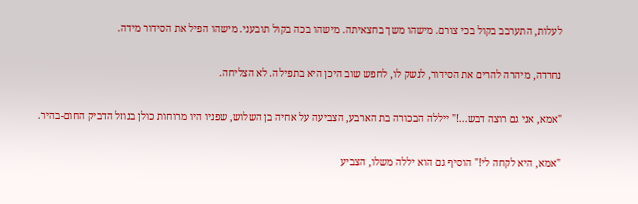לעלות, התערבב בקול בכי צורם. מישהו משך בחצאיתה. מישהו בכה בקול תובעני. מישהו הפיל את הסידור מידה.

נחרדה, מיהרה להרים את הסידור, לנשק לו, לחפש שוב היכן היא בתפילה. לא הצליחה.

"אמא, אני גם רוצה דבש...!" ייללה הבכורה בת הארבע, הצביעה על אחיה בן השלוש, שפניו היו מרוחות כולן בנוזל הדביק החום-בהיר.

"אמא, היא לקחה לי!" הוסיף גם הוא יללה משלו, הצביע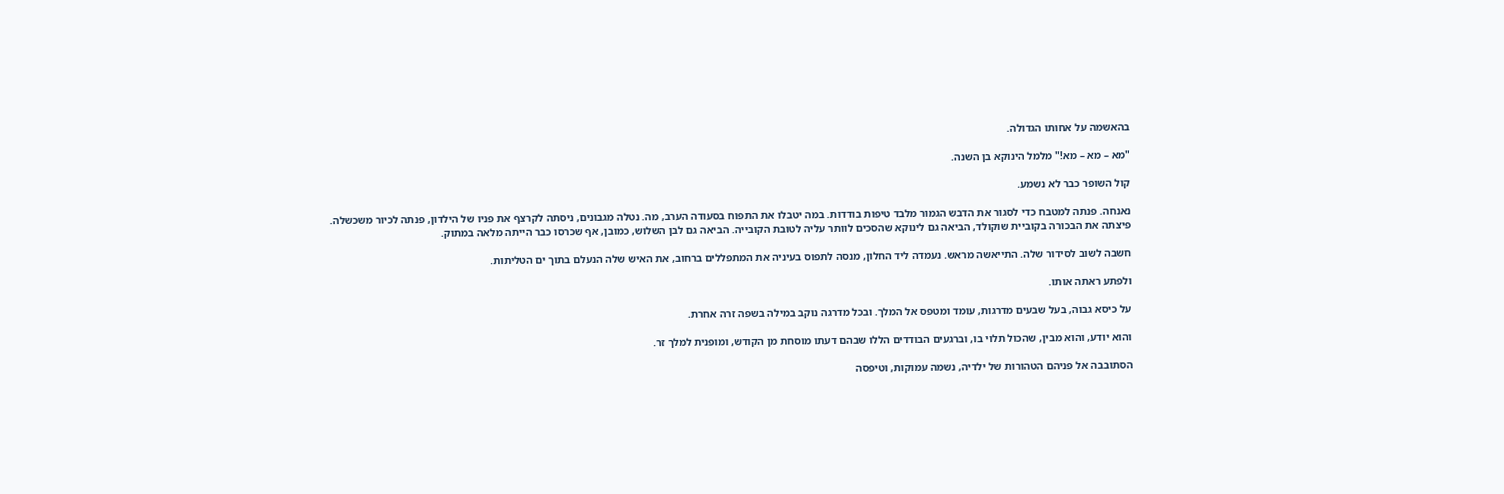בהאשמה על אחותו הגדולה.

"מא – מא – מא!" מלמל הינוקא בן השנה.

קול השופר כבר לא נשמע.

נאנחה. פנתה למטבח כדי לסגור את הדבש הגמור מלבד טיפות בודדות. במה יטבלו את התפוח בסעודה הערב, מה. נטלה מגבונים, ניסתה לקרצף את פניו של הילדון, פנתה לכיור משכשלה. פיצתה את הבכורה בקוביית שוקולד, הביאה גם לינוקא שהסכים לוותר עליה לטובת הקובייה. הביאה גם לבן השלוש, כמובן, אף שכרסו כבר הייתה מלאה במתוק.

חשבה לשוב לסידור שלה. התייאשה מראש. נעמדה ליד החלון, מנסה לתפוס בעיניה את המתפללים ברחוב, את האיש שלה הנעלם בתוך ים הטליתות.

ולפתע ראתה אותו.

על כיסא גבוה, בעל שבעים מדרגות, עומד ומטפס אל המלך. ובכל מדרגה נוקב במילה בשפה זרה אחרת.

והוא יודע, והוא מבין, שהכול תלוי בו, וברגעים הבודדים הללו שבהם דעתו מוסחת מן הקודש, ומופנית למלך זר.

הסתובבה אל פניהם הטהורות של ילדיה, נשמה עמוקות, וטיפסה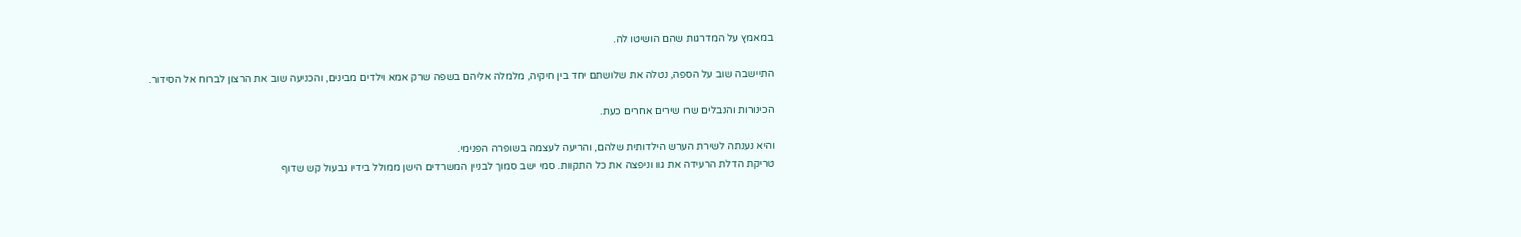במאמץ על המדרגות שהם הושיטו לה.

התיישבה שוב על הספה, נטלה את שלושתם יחד בין חיקיה, מלמלה אליהם בשפה שרק אמא וילדים מבינים, והכניעה שוב את הרצון לברוח אל הסידור.

הכינורות והנבלים שרו שירים אחרים כעת.

והיא נענתה לשירת הערש הילדותית שלהם, והריעה לעצמה בשופרה הפנימי.
טריקת הדלת הרעידה את גוו וניפצה את כל התקוות. סמי ישב סמוך לבניין המשרדים הישן ממולל בידיו גבעול קש שדוף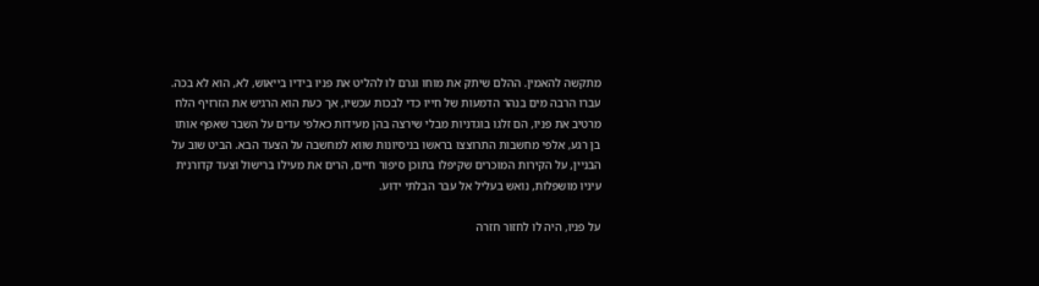מתקשה להאמין. ההלם שיתק את מוחו וגרם לו להליט את פניו בידיו בייאוש, לא, הוא לא בכה. עברו הרבה מים בנהר הדמעות של חייו כדי לבכות עכשיו, אך כעת הוא הרגיש את הזרזיף הלח מרטיב את פניו, הם זלגו בוגדניות מבלי שירצה בהן מעידות כאלפי עדים על השבר שאפף אותו בן רגע, אלפי מחשבות התרוצצו בראשו בניסיונות שווא למחשבה על הצעד הבא. הביט שוב על הבניין, על הקירות המוכרים שקיפלו בתוכן סיפור חיים, הרים את מעילו ברישול וצעד קדורנית עיניו מושפלות, נואש בעליל אל עבר הבלתי ידוע.

על פניו, היה לו לחזור חזרה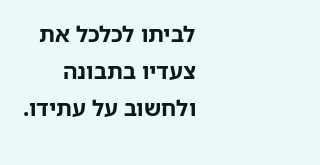לביתו לכלכל את צעדיו בתבונה ולחשוב על עתידו.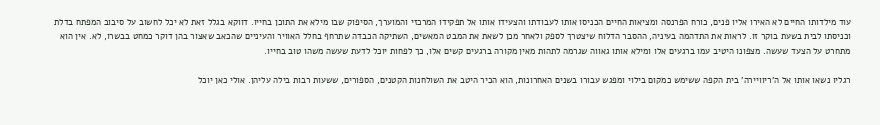עוד מילדותו החיים לא האירו אליו פנים, כורח הפרנסה ומציאות החיים הכניסו אותו לעבודתו והצעידו אותו אל תפקידו המרכזי והמוערך, הסיפוק שבו מילא את התוכן בחייו. דווקא בגלל זאת לא יכל לחשוב על סיבוב המפתח בדלת וכניסתו לבית בשעת בוקר זו. לראות את התדהמה בעיניה, ההסבר הדלוח שיצטרך לספק ולאחר מכן לשאת את המבט המאשים, השתיקה הכבדה שתרחף בחלל האוויר והעיניים שהכאב שאצור בהן דוקר כמחט בבשרו, לא. אין הוא מתחרט על הצעד שעשה. מצפונו היטיב עמו ברגעים אלו ומילא אותו גאווה שגרמה לתהות מאין מקורה ברגעים קשים אלו, כך לפחות יוכל לדעת שעשה משהו טוב בחייו.

רגליו נשאו אותו אל ה'ריוויירה' בית הקפה ששימש כמקום בילוי ומפגש עבורו בשנים האחרונות, הוא הכיר היטב את השולחנות הקטנים, הספורים, ששעות רבות בילה עליהן. אולי כאן יוכל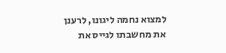למצוא נחמה ליגונו, לרענן את מחשבתו לגייס את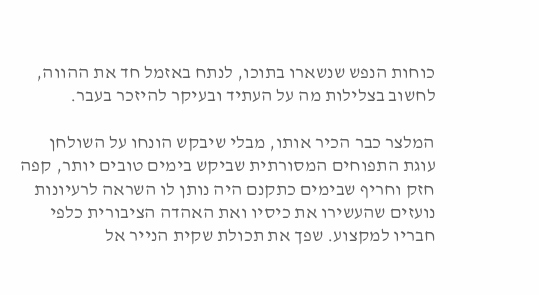כוחות הנפש שנשארו בתוכו, לנתח באזמל חד את ההווה, לחשוב בצלילות מה על העתיד ובעיקר להיזכר בעבר.

המלצר כבר הכיר אותו, מבלי שיבקש הונחו על השולחן עוגת התפוחים המסורתית שביקש בימים טובים יותר, קפה חזק וחריף שבימים כתקנם היה נותן לו השראה לרעיונות נועזים שהעשירו את כיסיו ואת האהדה הציבורית כלפי חבריו למקצוע. שפך את תכולת שקית הנייר אל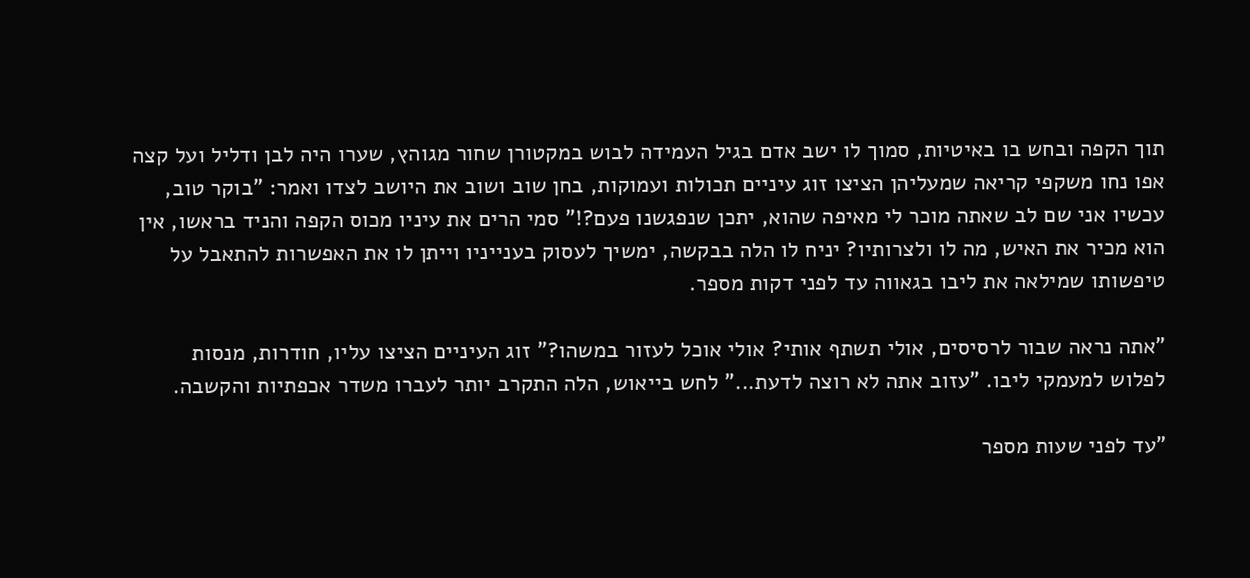תוך הקפה ובחש בו באיטיות, סמוך לו ישב אדם בגיל העמידה לבוש במקטורן שחור מגוהץ, שערו היה לבן ודליל ועל קצה אפו נחו משקפי קריאה שמעליהן הציצו זוג עיניים תכולות ועמוקות, בחן שוב ושוב את היושב לצדו ואמר: "בוקר טוב, עכשיו אני שם לב שאתה מוכר לי מאיפה שהוא, יתכן שנפגשנו פעם?!" סמי הרים את עיניו מכוס הקפה והניד בראשו, אין הוא מכיר את האיש, מה לו ולצרותיו? יניח לו הלה בבקשה, ימשיך לעסוק בענייניו וייתן לו את האפשרות להתאבל על טיפשותו שמילאה את ליבו בגאווה עד לפני דקות מספר.

"אתה נראה שבור לרסיסים, אולי תשתף אותי? אולי אוכל לעזור במשהו?" זוג העיניים הציצו עליו, חודרות, מנסות לפלוש למעמקי ליבו. "עזוב אתה לא רוצה לדעת..." לחש בייאוש, הלה התקרב יותר לעברו משדר אכפתיות והקשבה.

"עד לפני שעות מספר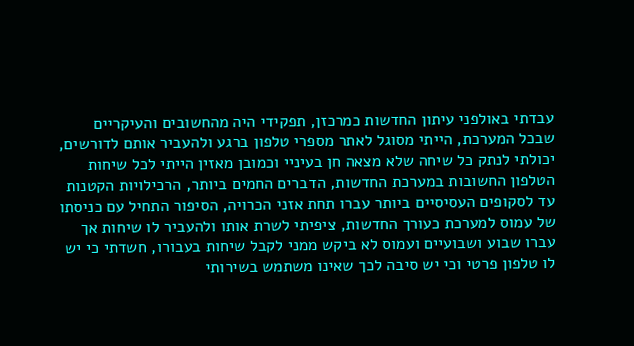עבדתי באולפני עיתון החדשות כמרכזן, תפקידי היה מהחשובים והעיקריים שבכל המערכת, הייתי מסוגל לאתר מספרי טלפון ברגע ולהעביר אותם לדורשים, יכולתי לנתק כל שיחה שלא מצאה חן בעיניי וכמובן מאזין הייתי לכל שיחות הטלפון החשובות במערכת החדשות, הדברים החמים ביותר, הרכילויות הקטנות עד לסקופים העסיסיים ביותר עברו תחת אזני הכרויה, הסיפור התחיל עם כניסתו של עמוס למערכת כעורך החדשות, ציפיתי לשרת אותו ולהעביר לו שיחות אך עברו שבוע ושבועיים ועמוס לא ביקש ממני לקבל שיחות בעבורו, חשדתי כי יש לו טלפון פרטי וכי יש סיבה לכך שאינו משתמש בשירותי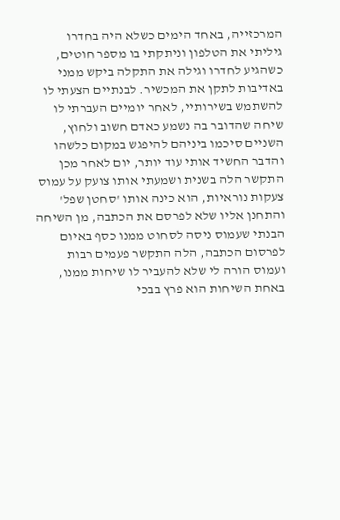המרכזייה, באחד הימים כשלא היה בחדרו גיליתי את הטלפון וניתקתי בו מספר חוטים, כשהגיע לחדרו וגילה את התקלה ביקש ממני באדיבות לתקן את המכשיר. לבנתיים הצעתי לו להשתמש בשירותיי, לאחר יומיים העברתי לו שיחה שהדובר בה נשמע כאדם חשוב ולחוץ, השניים סיכמו ביניהם להיפגש במקום כלשהו והדבר החשיד אותי עוד יותר, יום לאחר מכן התקשר הלה בשנית ושמעתי אותו צועק על עמוס צעקות נוראיות, הוא כינה אותו 'סחטן שפל' והתחנן אליו שלא לפרסם את הכתבה, מן השיחה הבנתי שעמוס ניסה לסחוט ממנו כסף באיום לפרסום הכתבה, הלה התקשר פעמים רבות ועמוס הורה לי שלא להעביר לו שיחות ממנו, באחת השיחות הוא פרץ בבכי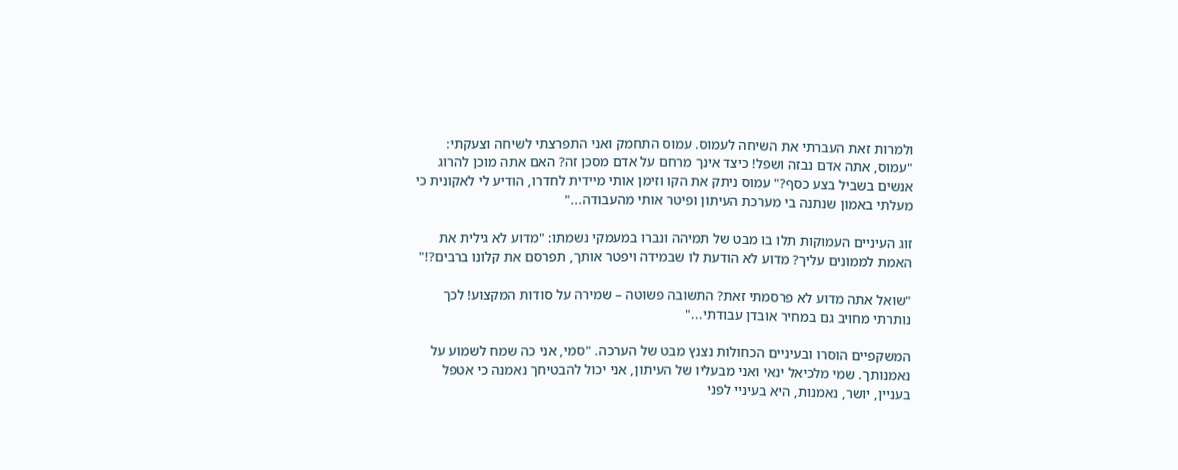ולמרות זאת העברתי את השיחה לעמוס. עמוס התחמק ואני התפרצתי לשיחה וצעקתי: "עמוס, אתה אדם נבזה ושפל! כיצד אינך מרחם על אדם מסכן זה? האם אתה מוכן להרוג אנשים בשביל בצע כסף?" עמוס ניתק את הקו וזימן אותי מיידית לחדרו, הודיע לי לאקונית כי מעלתי באמון שנתנה בי מערכת העיתון ופיטר אותי מהעבודה..."

זוג העיניים העמוקות תלו בו מבט של תמיהה ונברו במעמקי נשמתו: "מדוע לא גילית את האמת לממונים עליך? מדוע לא הודעת לו שבמידה ויפטר אותך, תפרסם את קלונו ברבים?!"

"שואל אתה מדוע לא פרסמתי זאת? התשובה פשוטה – שמירה על סודות המקצוע! לכך נותרתי מחויב גם במחיר אובדן עבודתי..."

המשקפיים הוסרו ובעיניים הכחולות נצנץ מבט של הערכה. "סמי, אני כה שמח לשמוע על נאמנותך. שמי מלכיאל ינאי ואני מבעליו של העיתון, אני יכול להבטיחך נאמנה כי אטפל בעניין, יושר, נאמנות, היא בעיניי לפני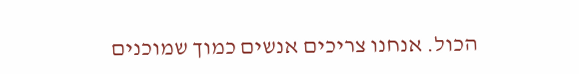הכול. אנחנו צריכים אנשים כמוך שמוכנים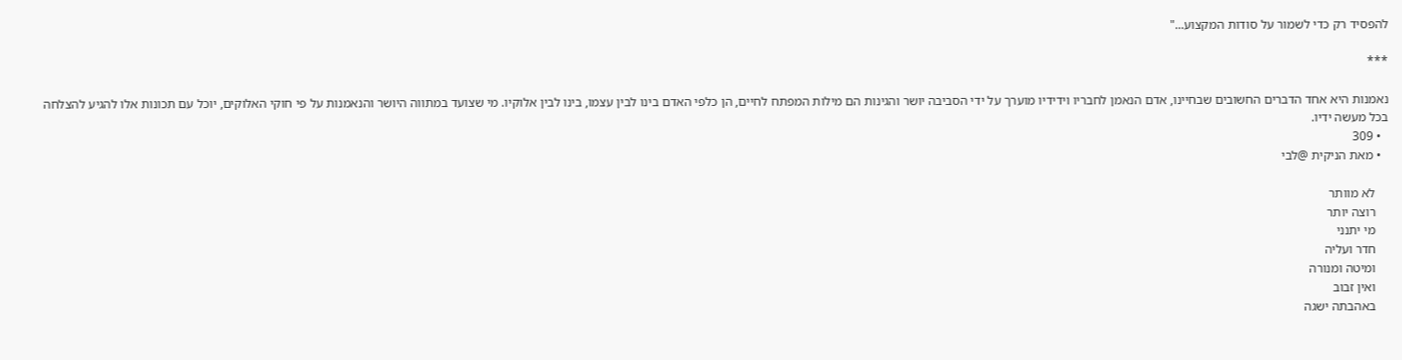להפסיד רק כדי לשמור על סודות המקצוע..."

***

נאמנות היא אחד הדברים החשובים שבחיינו, אדם הנאמן לחבריו וידידיו מוערך על ידי הסביבה יושר והגינות הם מילות המפתח לחיים, הן כלפי האדם בינו לבין עצמו, בינו לבין אלוקיו. מי שצועד במתווה היושר והנאמנות על פי חוקי האלוקים, יוכל עם תכונות אלו להגיע להצלחה בכל מעשה ידיו.
  • 309
  • מאת הניקית @לבי

    לא מוותר
    רוצה יותר
    מי יתנני
    חדר ועליה
    ומיטה ומנורה
    ואין זבוב
    באהבתה ישגה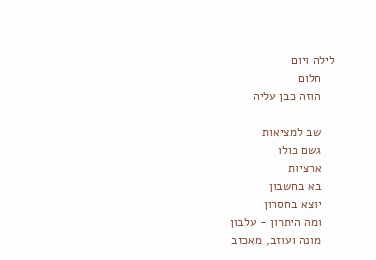לילה ויום
    חלום
    הוזה כבן עליה

    שב למציאות
    גשם כולו
    ארציות
    בא בחשבון
    יוצא בחסרון
    ומה היתרון - עלבון
    מונה ועוזב, מאכזב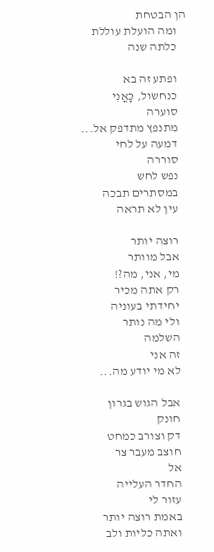הן הבטחת
    ומה הועלת עוללת
    כלתה שנה

    ופתע זה בא
    כנחשול, כָּאֳנִי
    סוערה
    מתנפץ מתדפק אל...
    דמעה על לחי
    סוררה
    נפש לחש
    במסתרים תבכה
    עין לא תראה

    רוצה יותר
    אבל מוותר
    מי, אני, מה?!
    רק אתה מכיר
    יחידתי בעוניה
    ולי מה נותר
    השלמה
    זה אני
    לא מי יודע מה...

    אבל הגוש בגרון
    חונק
    דק וצורב כמחט
    חוצב מעבר צר
    אל
    החדר העלייה
    עזור לי
    באמת רוצה יותר
    ואתה כליות ולב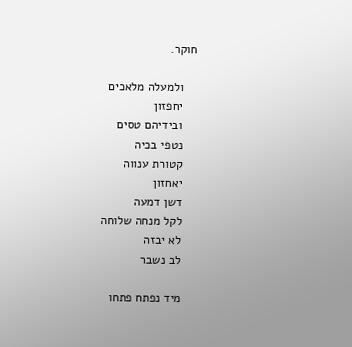חוקר.

    ולמעלה מלאכים
    יחפזון
    ובידיהם טסים
    נטפי בכיה
    קטורת ענווה
    יאחזון
    דשן דמעה
    לקל מנחה שלוחה
    לא יבזה
    לב נשבר

    מיד נפתח פתחו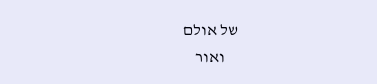של אולם
    ואור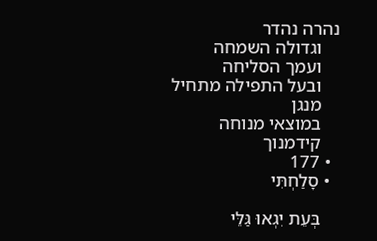נהרה נהדר
    וגדולה השמחה
    ועמך הסליחה
    ובעל התפילה מתחיל
    מנגן
    במוצאי מנוחה
    קידמנוך
  • 177
  • סָלַחְתִּי

    בְּעֵת יִגְאוּ גַּלֵּי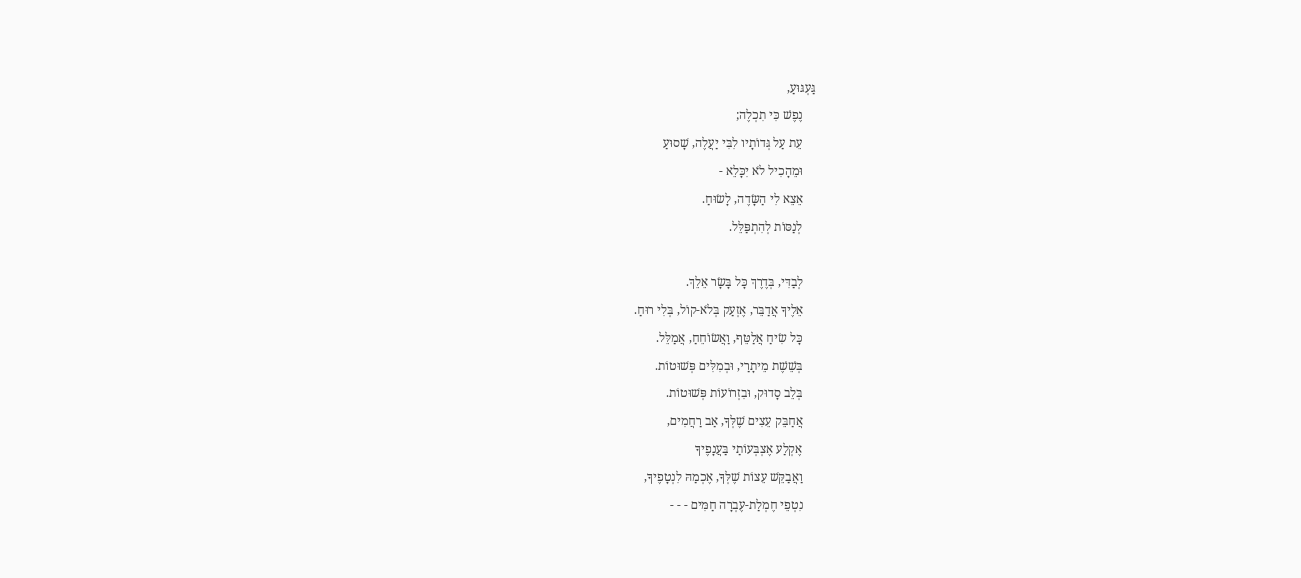גַּעְגּוּעַ,
    נֶפֶשׁ כִּי תִכְלֶה;
    עֵת עַל גְּדוֹתָיו לִבִּי יַעֲלֶה, שָׁסוּעַ
    וּמֵהָכִיל לֹא יִכָּלֵא -
    אֵצֵא לִי הַשָּׂדֶה, לָשׂוּחַ.
    לְנַסּוֹת לְהִתְפַּלֵּל.

    לְבַדִּי, בְּדֶרֶךְ כָּל בָּשָׂר אֵלֵךְ.
    אֵלֶיךָ אֲדַבֵּר, אֶזְעַק בְּלֹא-קוֹל, בְּלִי רוּחַ.
    כָּל שִׂיחַ אֲלַטֵּף, וַאֲשׂוֹחֵחַ, אֲמַלֵּל.
    בְּשֵׁשֶׁת מֵיתָרַי, וּבְמִלִּים פְּשׁוּטוֹת.
    בְּלֵב סָדוּק, וּבִזְרוֹעוֹת פְּשׁוּטוֹת.
    אֲחַבֵּק עֵצִים שֶׁלְּךָ, אַב רַחֲמִים,
    אֶקְלַע אֶצְבְּעוֹתַי בַּעֲנָפֶיךָ
    וַאֲבַקֵּשׁ עֵצוֹת שֶׁלְּךָ, אֶכְמַהּ לִנְטָפֶיךָ,
    נִטְפֵי חֶמְלַת-עֶבְרָה חַמִּים - - -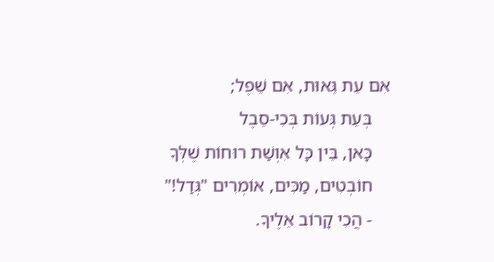אִם עֵת גֵּאוּת, אִם שֵׁפֶל;
    בְּעֵת גְּעוֹת בְּכִי-סֵבֶל
    כָּאן, בֵּין כָּל אִוְשַׁת רוּחוֹת שֶׁלְּךָ
    חוֹבְטִים, מַכִּים, אוֹמְרִים "גְּדַל!"
    - הֲכִי קָרוֹב אֵלֶיךָ.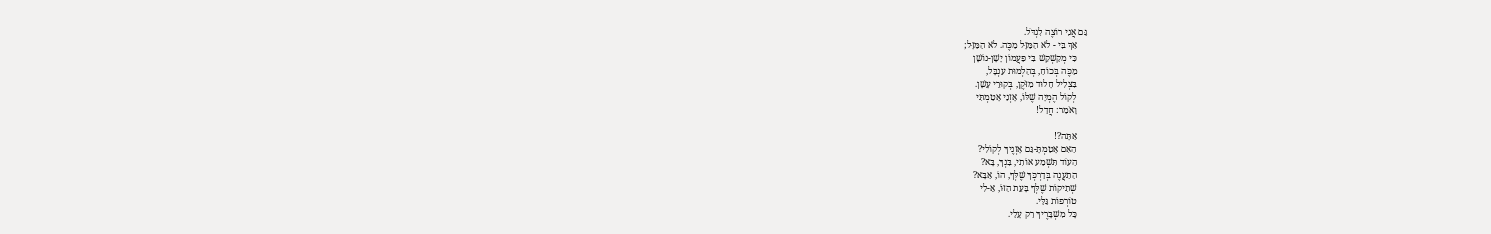גַּם אֲנִי רוֹצֶה לִגְדֹּל.
    אַךְ בִּי - לֹא הַמַּזָּל מַכֶּה. לֹא הַמַּזָּל;
    כִּי מְקַשְׁקֵשׁ בִּי פַּעֲמוֹן יָשָׁן-נוֹשָׁן
    מַכֶּה בְּכוֹחַ, בְּהַלְמוּת עִנְבָּל,
    בִּצְלִיל חָלוּד מִזֹּקֶן, בְּקוּרֵי עָשָׁן.
    לְקוֹל הֶמְיָה שֶׁלּוֹ, אָזְנַי אָטַמְתִּי
    וָאֹמַר: חֲדַל!

    אַתָּה?!
    הַאִם אָטַמְתָּ-גַּם אָזְנֶיךָ לְקוֹלִי?
    הַעוֹד תִּשְׁמַע אוֹתִי, בִּנְךָ, בָּא?
    הַתַעֲנֶה בְּדַרְכְּךָ שֶׁלְּךָ, הוֹ, אַבָּא?
    שְׁתִיקוֹת שֶׁלְּךָ בָּעֵת הַזּוֹ, אֵ-לִי
    טוֹרְפוֹת גַּלַּי.
    כָּל מִשְׁבָּרֶיךָ רַק עָלַי.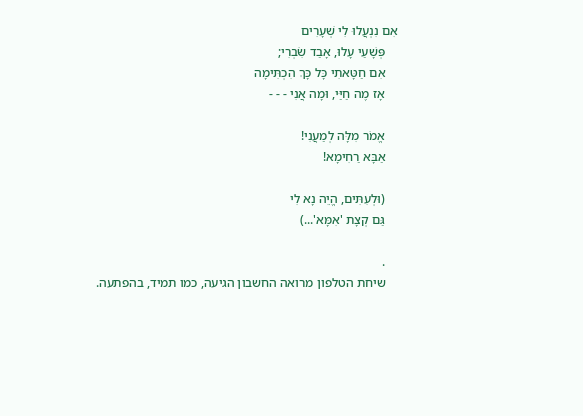אִם נִנְעֲלוּ לִי שְׁעָרִים
    פְּשָׁעַי עָלוּ, אָבַד שִׂבְרִי;
    אִם חַטָּאתִי כָּל כָּךְ הִכְתִּימָה
    אָז מֶה חַיַּי, וּמָה אֲנִי - - -

    אֱמֹר מִלָּה לְמַעֲנִי!
    אַבָּא רַחִימָא!

    (וּלְעִתִּים, הֱיֵה נָא לִי
    גַּם קְצָת 'אִמָּא'...)

    .
    שיחת הטלפון מרואה החשבון הגיעה, כמו תמיד, בהפתעה.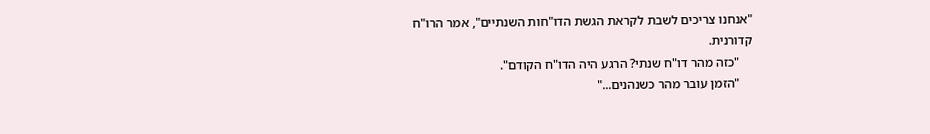"אנחנו צריכים לשבת לקראת הגשת הדו"חות השנתיים", אמר הרו"ח קדורנית.
    "כזה מהר דו"ח שנתי? הרגע היה הדו"ח הקודם".
    "הזמן עובר מהר כשנהנים..."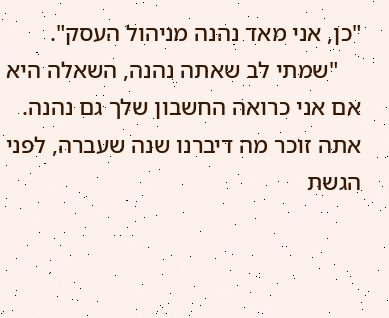"כן, אני מאד נהנה מניהול העסק".
    "שמתי לב שאתה נהנה, השאלה היא אם אני כרואה החשבון שלך גם נהנה. אתה זוכר מה דיברנו שנה שעברה, לפני הגשת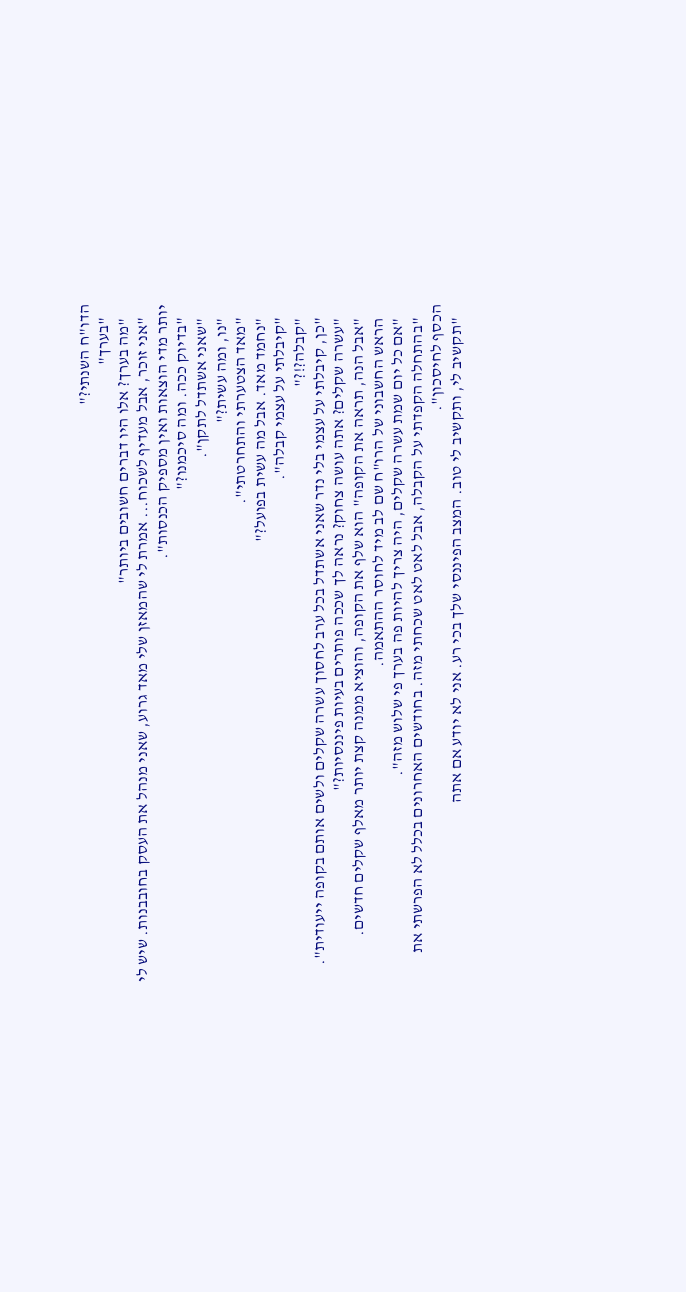הדו"ח השנתי?"
    "בערך"
    "מה בערך? אלו היו דברים חשובים ביותר"
    "אני זוכר, אבל מעדיף לשכוח... אמרת לי שהמאזן שלי מאד גרוע, שאני מנהל את העסק בחובבנות. שיש לי יותר מדי הוצאות ואין מספיק הכנסות".
    "בדיוק ככה. ומה סיכמנו?"
    "שאני אשתדל לתקן".
    "נו, ומה עשית?"
    "מאד הצטערתי והתחרטתי".
    "נחמד מאד. אבל מה עשית בפועל?"
    "קיבלתי על עצמי קבלה".
    "קבלה?!?"
    "כן, קיבלתי על עצמי בלי נדר שאני אשתדל בכל ערב לחסוך עשרה שקלים ולשים אותם בקופה ייעודית".
    "עשרה שקלים? אתה עושה צחוק? נראה לך שככה פותרים בעיות פיננסיות?"
    "אבל הנה, תראה את הקופה" הוא שלף את הקופה, והוציא ממנה קצת יותר מאלף שקלים חדשים.
    הראש החשבוני של הרו"ח שם לב מיד לחוסר ההתאמה.
    "אם כל יום שמת עשרה שקלים, היה צריך להיות פה בערך פי שלוש מזה".
    "בהתחלה הקפדתי על הקבלה, אבל לאט לאט שכחתי מזה. בחודשים האחרונים בכלל לא הפרשתי את הכסף לחיסכון".
    "תקשיב לי, ותקשיב לי טוב. המצב הפיננסי שלך בכי רע. אני לא יודע אם אתה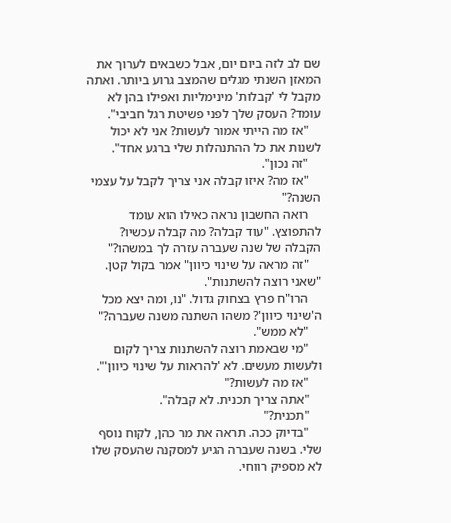שם לב לזה ביום יום, אבל כשבאים לערוך את המאזן השנתי מגלים שהמצב גרוע ביותר. ואתה מקבל לי 'קבלות' מינימליות ואפילו בהן לא עומד? העסק שלך לפני פשיטת רגל חביבי".
    "אז מה הייתי אמור לעשות? אני לא יכול לשנות את כל ההתנהלות שלי ברגע אחד".
    "זה נכון".
    "אז מה? איזו קבלה אני צריך לקבל על עצמי השנה?"
    רואה החשבון נראה כאילו הוא עומד להתפוצץ. "עוד קבלה? מה קבלה עכשיו? הקבלה של שנה שעברה עזרה לך במשהו?"
    "זה מראה על שינוי כיוון" אמר בקול קטן. "שאני רוצה להשתנות".
    הרו"ח פרץ בצחוק גדול. "נו, ומה יצא מכל ה'שינוי כיוון'? משהו השתנה משנה שעברה?"
    "לא ממש".
    "מי שבאמת רוצה להשתנות צריך לקום ולעשות מעשים. לא 'להראות על שינוי כיוון'".
    "אז מה לעשות?"
    "אתה צריך תכנית. לא קבלה".
    "תכנית?"
    "בדיוק ככה. תראה את מר כהן, לקוח נוסף שלי. בשנה שעברה הגיע למסקנה שהעסק שלו לא מספיק רווחי.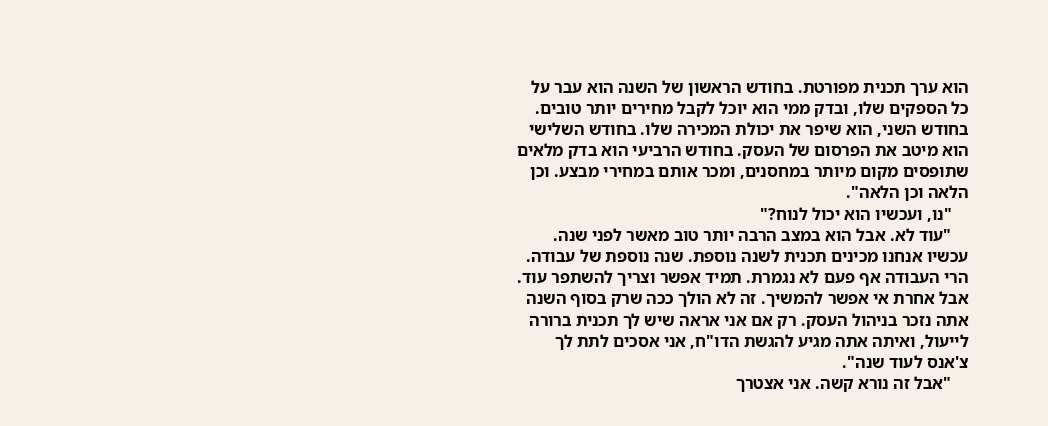הוא ערך תכנית מפורטת. בחודש הראשון של השנה הוא עבר על כל הספקים שלו, ובדק ממי הוא יוכל לקבל מחירים יותר טובים. בחודש השני, הוא שיפר את יכולת המכירה שלו. בחודש השלישי הוא מיטב את הפרסום של העסק. בחודש הרביעי הוא בדק מלאים שתופסים מקום מיותר במחסנים, ומכר אותם במחירי מבצע. וכן הלאה וכן הלאה".
    "נו, ועכשיו הוא יכול לנוח?"
    "עוד לא. אבל הוא במצב הרבה יותר טוב מאשר לפני שנה. עכשיו אנחנו מכינים תכנית לשנה נוספת. שנה נוספת של עבודה. הרי העבודה אף פעם לא נגמרת. תמיד אפשר וצריך להשתפר עוד. אבל אחרת אי אפשר להמשיך. זה לא הולך ככה שרק בסוף השנה אתה נזכר בניהול העסק. רק אם אני אראה שיש לך תכנית ברורה לייעול, ואיתה אתה מגיע להגשת הדו"ח, אני אסכים לתת לך צ'אנס לעוד שנה".
    "אבל זה נורא קשה. אני אצטרך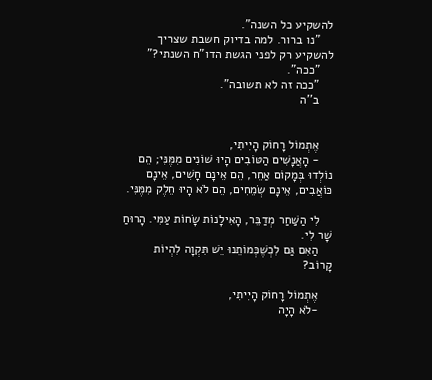להשקיע כל השנה".
    "נו ברור. למה בדיוק חשבת שצריך להשקיע רק לפני הגשת הדו"ח השנתי?"
    "ככה".
    "ככה זה לא תשובה".
    ב''ה


    אֶתְמוֹל רָחוֹק הָיִיתִי,
    - הָאֲנָשִׁים הַטּוֹבִים הָיוּ שׁוֹנִים מִמֶּנִּי; הֵם נוֹלְדוּ בְּמָקוֹם אַחֵר, הֵם אֵינָם חָשִׁים, אֵינָם כּוֹאֲבִים, אֵינָם שְׂמֵחִים, הֵם לֹא הָיוּ חֵלֶק מִמֶּנִּי.

    לִי הַשַּׁחַר מְדַבֵּר, הָאִילָנוֹת שָׂחוֹת עַמִּי. הָרוּחַ שָׁר לִי.
    הַאִם גַּם לִכְשֶׁכְּמוֹתֵנוּ יֵשׁ תִּקְוָה לִהְיוֹת קָרוֹב?

    אֶתְמוֹל רָחוֹק הָיִיתִי,
    -לֹא הָיָה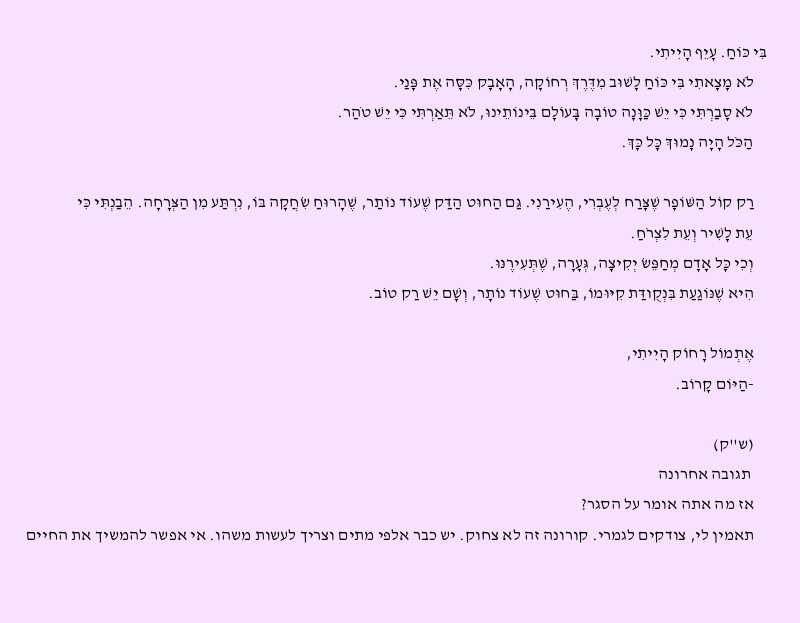בִּי כּוֹחַ. עָיֵף הָיִיתִי.
    לֹא מָצָאתִי בִּי כּוֹחַ לָשׁוּב מִדֶּרֶךְ רְחוֹקָה, הָאָבָק כִּסָּה אֶת פָּנַי.
    לֹא סָבַרְתִּי כִּי יֵשׁ כַּוָּנָה טוֹבָה בָּעוֹלָם בֵּינוֹתֵינוּ, לֹא תֵּאַרְתִּי כִּי יֵשׁ טֹהַר.
    הַכֹּל הָיָה נָמוּךְ כָּל כָּךְ.

    רַק קוֹל הַשּׁוֹפָר שֶׁצָּרַח לְעֶבְרִי, הֶעִירַנִי. גַּם הַחוּט הַדַּק שֶׁעוֹד נוֹתַר, שֶׁהָרוּחַ שִׂחֲקָה בּוֹ, נִרְתַּע מִן הַצְּרָחָה. הֵבַנְתִּי כִּי
    עֵת לָשִׁיר וְעֵת לִצְרֹחַ.
    וְכִי כָּל אָדָם מְחַפֵּשׂ יְקִיצָה, גְּעָרָה, שֶׁתְּעִירֶנּוּ.
    הִיא שֶׁנּוֹגַעַת בִּנְקֻודַּת קִיּוּמוֹ, בַּחוּט שֶׁעוֹד נוֹתָר, וְשָׁם יֵשׁ רַק טוֹב.

    אֶתְמוֹל רָחוֹק הָיִיתִי,
    -הַיּוֹם קָרוֹב.

    (ש''ק)
     תגובה אחרונה
    אז מה אתה אומר על הסגר?
    תאמין לי, צודקים לגמרי. קורונה זה לא צחוק. יש כבר אלפי מתים וצריך לעשות משהו. אי אפשר להמשיך את החיים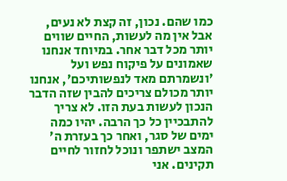כמו שהם. נכון, זה קצת לא נעים, אבל אין מה לעשות, החיים שווים יותר מכל דבר אחר. במיוחד אנחנו שאמונים על פיקוח נפש ועל 'ונשמרתם מאד לנפשותיכם', אנחנו יותר מכולם צריכים להבין שזה הדבר הנכון לעשות בעת הזו. לא צריך להתבכיין כל כך הרבה. יהיו כמה ימים של סגר, ואחר כך בעזרת ה' המצב ישתפר ונוכל לחזור לחיים תקינים. אני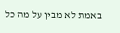באמת לא מבין על מה כל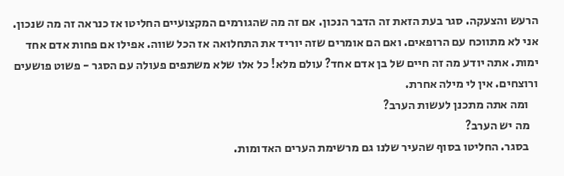הרעש והצעקה. סגר בעת הזאת זה הדבר הנכון. אם זה מה שהגורמים המקצועיים החליטו אז כנראה זה מה שנכון. אני לא מתווכח עם הרופאים. ואם הם אומרים שזה יוריד את התחלואה אז הכל שווה. אפילו אם פחות אדם אחד ימות. אתה יודע מה זה חיים של בן אדם אחד? עולם מלא! כל אלו שלא משתפים פעולה עם הסגר - פשוט פושעים ורוצחים. אין לי מילה אחרת.
    ומה אתה מתכנן לעשות הערב?
    מה יש הערב?
    בסגר. החליטו בסוף שהעיר שלנו גם מרשימת הערים האדומות.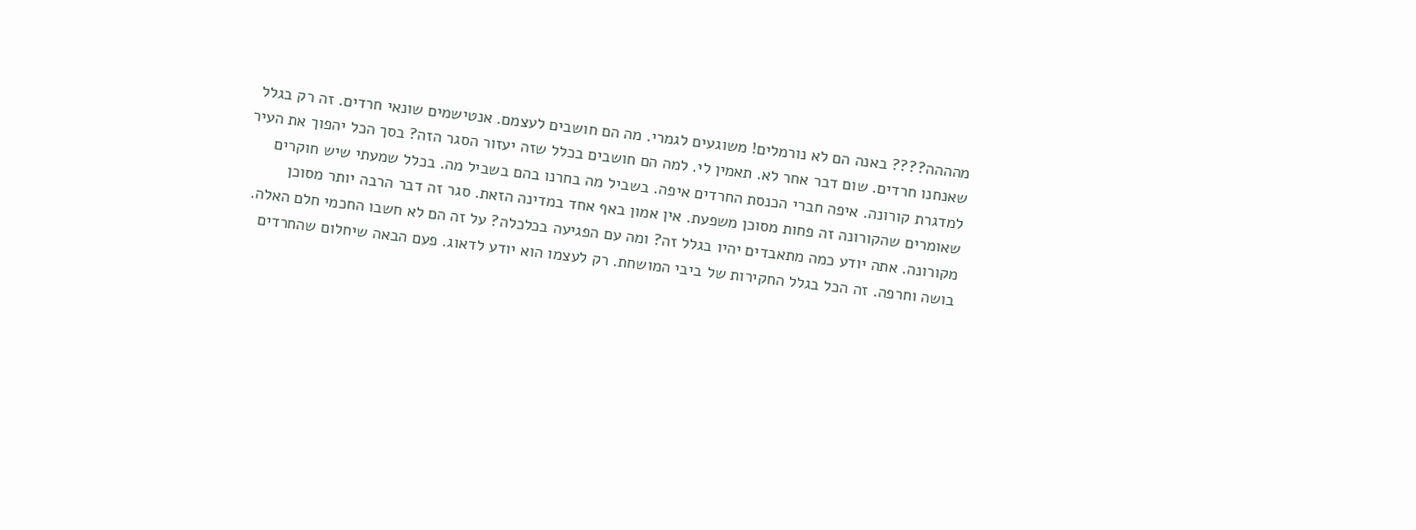מהההה???? באנה הם לא נורמלים! משוגעים לגמרי. מה הם חושבים לעצמם. אנטישמים שונאי חרדים. זה רק בגלל שאנחנו חרדים. שום דבר אחר לא. תאמין לי. למה הם חושבים בכלל שזה יעזור הסגר הזה? בסך הכל יהפוך את העיר למדגרת קורונה. איפה חברי הכנסת החרדים איפה. בשביל מה בחרנו בהם בשביל מה. בכלל שמעתי שיש חוקרים שאומרים שהקורונה זה פחות מסוכן משפעת. אין אמון באף אחד במדינה הזאת. סגר זה דבר הרבה יותר מסוכן מקורונה. אתה יודע כמה מתאבדים יהיו בגלל זה? ומה עם הפגיעה בכלכלה? על זה הם לא חשבו החכמי חלם האלה. בושה וחרפה. זה הכל בגלל החקירות של ביבי המושחת. רק לעצמו הוא יודע לדאוג. פעם הבאה שיחלום שהחרדים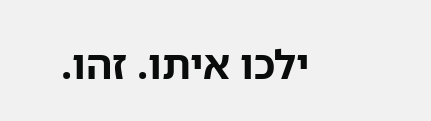ילכו איתו. זהו.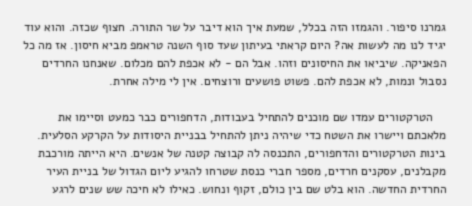גמרנו סיפור. והגמזו הזה בכלל, שמעת איך הוא דיבר על שר התורה. חצוף שכזה. והוא עוד יגיד לנו מה לעשות אה? היום קראתי בעיתון שעד סוף השנה טראמפ מביא חיסון. אז מה כל הפאניקה. שיביאו את החיסונים וזהו. אבל הם - לא אכפת להם מכלום. שאנחנו החרדים נסבול ונמות, לא אכפת להם. פשוט פושעים ורוצחים. אין לי מילה אחרת.

    הטרקטורים עמדו שם מוכנים להתחיל בעבודות, הדחפורים כבר כמעט וסיימו את מלאכתם ויישרו את השטח כדי שיהיה ניתן להתחיל בבניית היסודות על הקרקע הסלעית. בינות הטרקטורים והדחפורים, התכנסה לה קבוצה קטנה של אנשים. היא הייתה מורכבת מקבלנים, עסקנים חרדים, מספר חברי כנסת שטרחו להגיע ליום הגדול של בניית העיר החרדית החדשה. הוא בלט שם בין כולם, זקוף ונחוש. כאילו לא חיכה שש שנים לרגע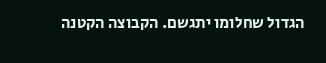הגדול שחלומו יתגשם. הקבוצה הקטנה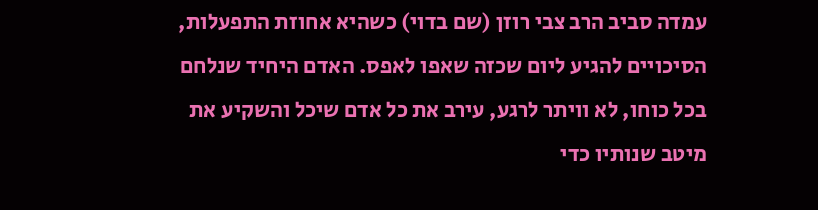עמדה סביב הרב צבי רוזן (שם בדוי) כשהיא אחוזת התפעלות, הסיכויים להגיע ליום שכזה שאפו לאפס. האדם היחיד שנלחם בכל כוחו, לא וויתר לרגע, עירב את כל אדם שיכל והשקיע את מיטב שנותיו כדי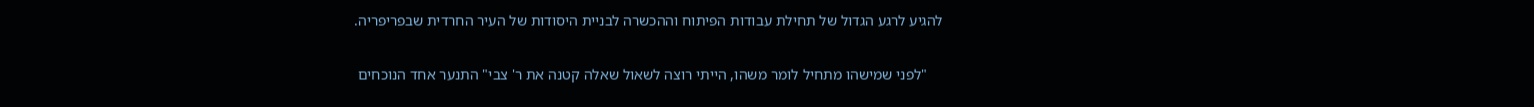להגיע לרגע הגדול של תחילת עבודות הפיתוח וההכשרה לבניית היסודות של העיר החרדית שבפריפריה.

    "לפני שמישהו מתחיל לומר משהו, הייתי רוצה לשאול שאלה קטנה את ר' צבי" התנער אחד הנוכחים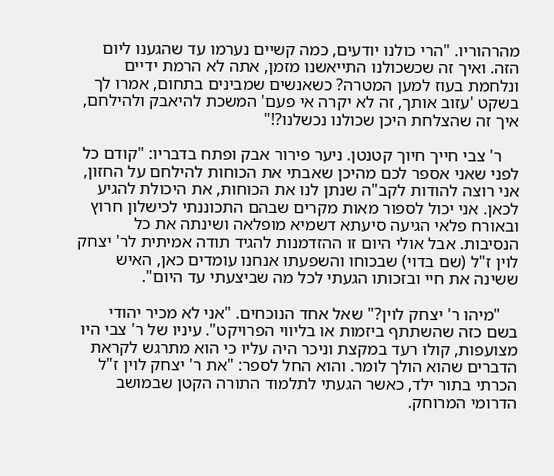מהרהוריו. "הרי כולנו יודעים, כמה קשיים נערמו עד שהגענו ליום הזה. ואיך זה שכשכולנו התייאשנו מזמן, אתה לא הרמת ידיים ונלחמת בעוז למען המטרה? כשאנשים שמבינים בתחום, אמרו לך בשקט 'עזוב אותך, זה לא יקרה אי פעם' המשכת להיאבק ולהילחם, איך זה שהצלחת היכן שכולנו נכשלנו?!"

    ר' צבי חייך חיוך קטנטן. ניער פירור אבק ופתח בדבריו: "קודם כל לפני שאני אספר לכם מהיכן שאבתי את הכוחות להילחם על החזון, אני רוצה להודות לקב"ה שנתן לנו את הכוחות, את היכולת להגיע לכאן. אני יכול לספור מאות מקרים שבהם התכוננתי לכישלון חרוץ ובאורח פלאי הגיעה סיעתא דשמיא מופלאה ושינתה את כל הנסיבות. אבל אולי היום זו ההזדמנות להגיד תודה אמיתית לר' יצחק לוין ז"ל (שם בדוי) שבכוחו והשפעתו אנחנו עומדים כאן, האיש ששינה את חיי ובזכותו הגעתי לכל מה שביצעתי עד היום".

    "מיהו ר' יצחק לוין?" שאל אחד הנוכחים. "אני לא מכיר יהודי בשם כזה שהשתתף ביזמות או בליווי הפרויקט". עיניו של ר' צבי היו מצועפות, קולו רעד במקצת וניכר היה עליו כי הוא מתרגש לקראת הדברים שהוא הולך לומר. והוא החל לספר: "את ר' יצחק לוין ז"ל הכרתי בתור ילד, כאשר הגעתי לתלמוד התורה הקטן שבמושב הדרומי המרוחק.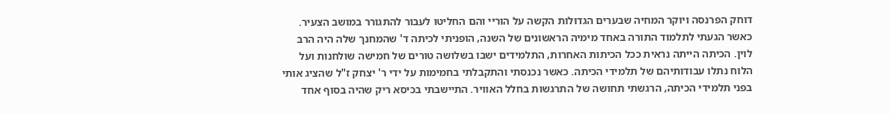דוחק הפרנסה ויוקר המחיה שבערים הגדולות הקשה על הוריי והם החליטו לעבור להתגורר במושב הצעיר. כאשר הגעתי לתלמוד התורה באחד מימיה הראשונים של השנה, הופניתי לכיתה ד' שהמחנך שלה היה הרב לוין. הכיתה הייתה נראית ככל הכיתות האחרות, התלמידים ישבו בשלושה טורים של חמישה שולחנות ועל הלוח נתלו עבודותיהם של תלמידי הכיתה. כאשר נכנסתי והתקבלתי בחמימות על ידי ר' יצחק ז"ל שהציג אותי בפני תלמידי הכיתה, הרגשתי תחושה של התרגשות בחלל האוויר. התיישבתי בכיסא ריק שהיה בסוף אחד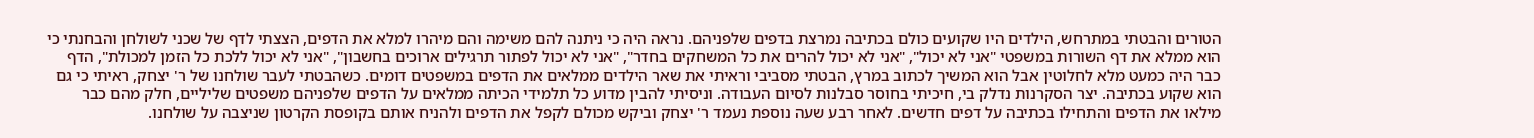הטורים והבטתי במתרחש, הילדים היו שקועים כולם בכתיבה נמרצת בדפים שלפניהם. נראה היה כי ניתנה להם משימה והם מיהרו למלא את הדפים, הצצתי לדף של שכני לשולחן והבחנתי כי הוא ממלא את דף השורות במשפטי "אני לא יכול", "אני לא יכול להרים את כל המשחקים בחדר", "אני לא יכול לפתור תרגילים ארוכים בחשבון", "אני לא יכול ללכת כל הזמן למכולת", הדף כבר היה כמעט מלא לחלוטין אבל הוא המשיך לכתוב במרץ, הבטתי מסביבי וראיתי את שאר הילדים ממלאים את הדפים במשפטים דומים. כשהבטתי לעבר שולחנו של ר' יצחק, ראיתי כי גם הוא שקוע בכתיבה. יצר הסקרנות נדלק בי, חיכיתי בחוסר סבלנות לסיום העבודה. וניסיתי להבין מדוע כל תלמידי הכיתה ממלאים על הדפים שלפניהם משפטים שליליים, חלק מהם כבר מילאו את הדפים והתחילו בכתיבה על דפים חדשים. לאחר רבע שעה נוספת נעמד ר' יצחק וביקש מכולם לקפל את הדפים ולהניח אותם בקופסת הקרטון שניצבה על שולחנו.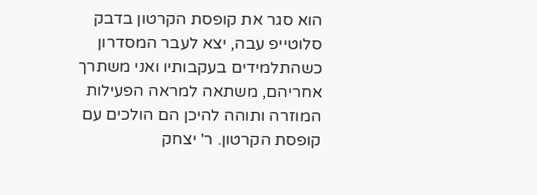הוא סגר את קופסת הקרטון בדבק סלוטייפ עבה, יצא לעבר המסדרון כשהתלמידים בעקבותיו ואני משתרך אחריהם, משתאה למראה הפעילות המוזרה ותוהה להיכן הם הולכים עם קופסת הקרטון. ר' יצחק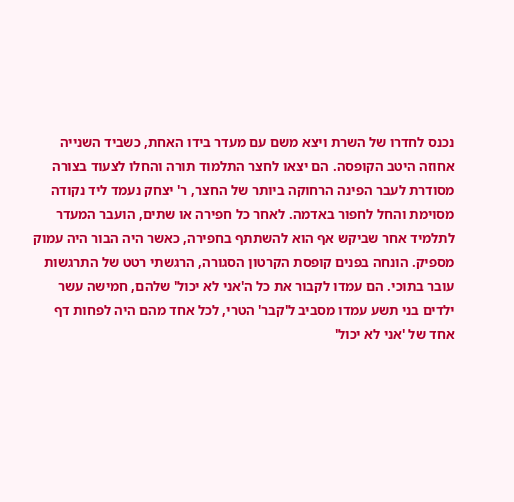נכנס לחדרו של השרת ויצא משם עם מעדר בידו האחת, כשביד השנייה אחוזה היטב הקופסה. הם יצאו לחצר התלמוד תורה והחלו לצעוד בצורה מסודרת לעבר הפינה הרחוקה ביותר של החצר, ר' יצחק נעמד ליד נקודה מסוימת והחל לחפור באדמה. לאחר כל חפירה או שתים, הועבר המעדר לתלמיד אחר שביקש אף הוא להשתתף בחפירה, כאשר היה הבור היה עמוק מספיק. הונחה בפנים קופסת הקרטון הסגורה, הרגשתי רטט של התרגשות עובר בתוכי. הם עמדו לקבור את כל ה'אני לא יכול' שלהם, חמישה עשר ילדים בני תשע עמדו מסביב ל'קבר' הטרי, לכל אחד מהם היה לפחות דף אחד של 'אני לא יכול'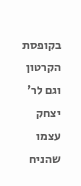בקופסת הקרטון וגם לר' יצחק עצמו שהניח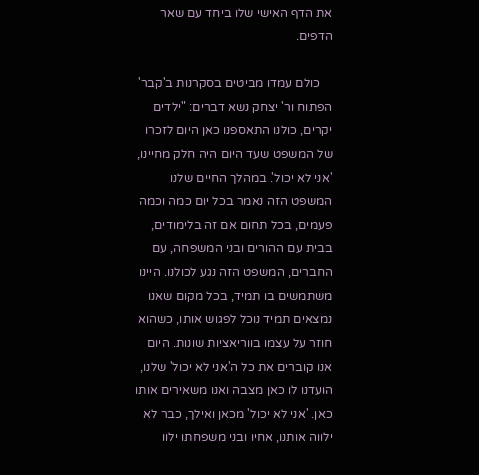את הדף האישי שלו ביחד עם שאר הדפים.

    כולם עמדו מביטים בסקרנות ב'קבר' הפתוח ור' יצחק נשא דברים: "ילדים יקרים, כולנו התאספנו כאן היום לזכרו של המשפט שעד היום היה חלק מחיינו, 'אני לא יכול'. במהלך החיים שלנו המשפט הזה נאמר בכל יום כמה וכמה פעמים, בכל תחום אם זה בלימודים, בבית עם ההורים ובני המשפחה, עם החברים, המשפט הזה נגע לכולנו. היינו משתמשים בו תמיד, בכל מקום שאנו נמצאים תמיד נוכל לפגוש אותו, כשהוא חוזר על עצמו בווריאציות שונות. היום אנו קוברים את כל ה'אני לא יכול' שלנו, הועדנו לו כאן מצבה ואנו משאירים אותו כאן. 'אני לא יכול' מכאן ואילך, כבר לא ילווה אותנו, אחיו ובני משפחתו ילוו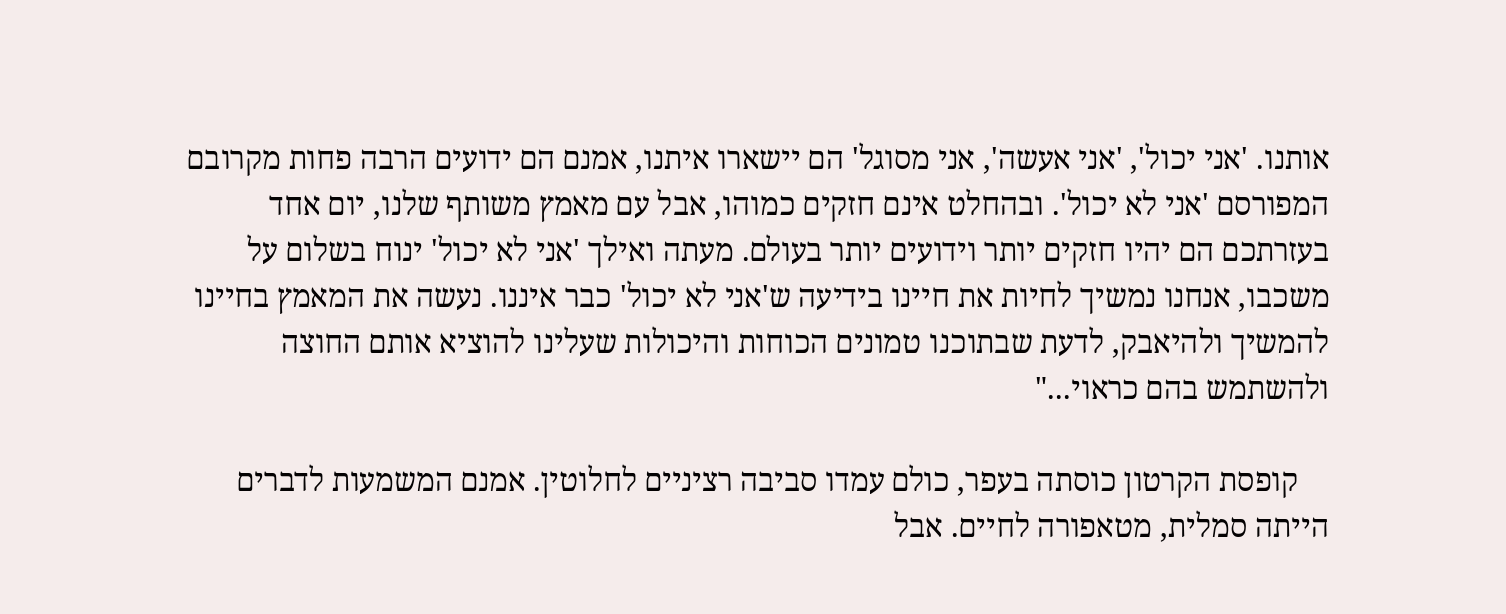אותנו. 'אני יכול', 'אני אעשה', אני מסוגל' הם יישארו איתנו, אמנם הם ידועים הרבה פחות מקרובם המפורסם 'אני לא יכול'. ובהחלט אינם חזקים כמוהו, אבל עם מאמץ משותף שלנו, יום אחד בעזרתכם הם יהיו חזקים יותר וידועים יותר בעולם. מעתה ואילך 'אני לא יכול' ינוח בשלום על משכבו, אנחנו נמשיך לחיות את חיינו בידיעה ש'אני לא יכול' כבר איננו. נעשה את המאמץ בחיינו להמשיך ולהיאבק, לדעת שבתוכנו טמונים הכוחות והיכולות שעלינו להוציא אותם החוצה ולהשתמש בהם כראוי..."

    קופסת הקרטון כוסתה בעפר, כולם עמדו סביבה רציניים לחלוטין. אמנם המשמעות לדברים הייתה סמלית, מטאפורה לחיים. אבל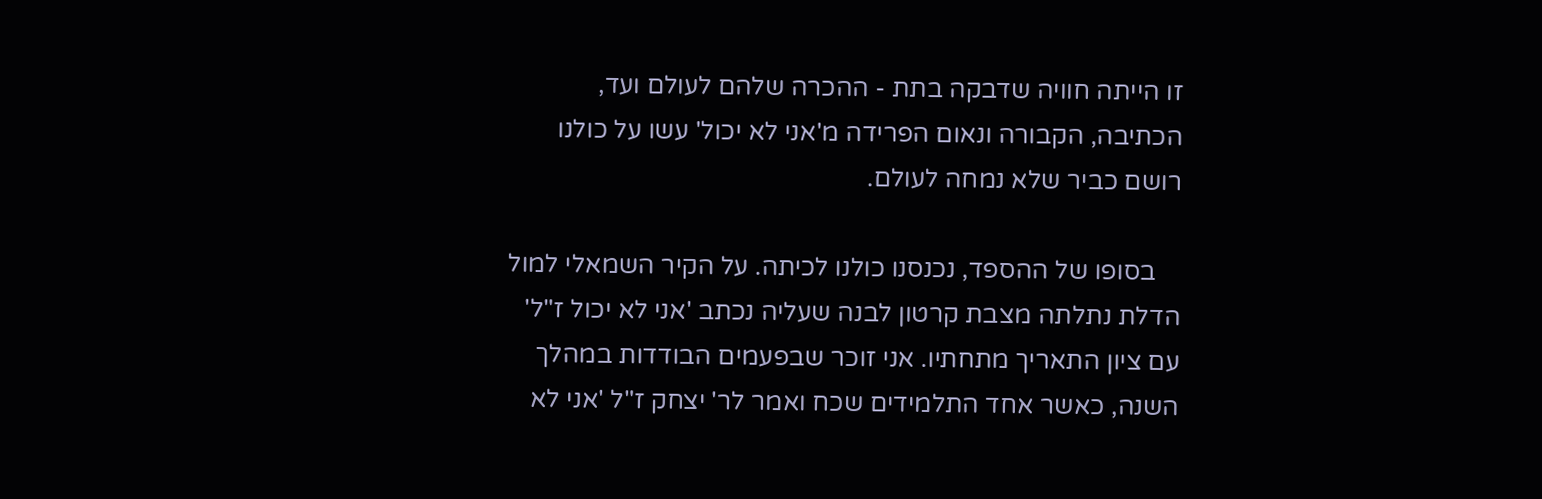זו הייתה חוויה שדבקה בתת - ההכרה שלהם לעולם ועד, הכתיבה, הקבורה ונאום הפרידה מ'אני לא יכול' עשו על כולנו רושם כביר שלא נמחה לעולם.

    בסופו של ההספד, נכנסנו כולנו לכיתה. על הקיר השמאלי למול הדלת נתלתה מצבת קרטון לבנה שעליה נכתב 'אני לא יכול ז"ל' עם ציון התאריך מתחתיו. אני זוכר שבפעמים הבודדות במהלך השנה, כאשר אחד התלמידים שכח ואמר לר' יצחק ז"ל 'אני לא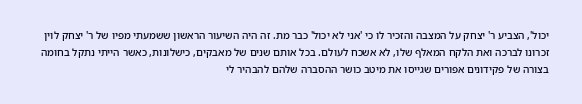יכול', הצביע ר' יצחק על המצבה והזכיר לו כי 'אני לא יכול' כבר מת. זה היה השיעור הראשון ששמעתי מפיו של ר' יצחק לוין זכרונו לברכה ואת הלקח המאלף שלו, לא אשכח לעולם. בכל אותם שנים של מאבקים, כישלונות, כאשר הייתי נתקל בחומה בצורה של פקידונים אפורים שגייסו את מיטב כושר ההסברה שלהם להבהיר לי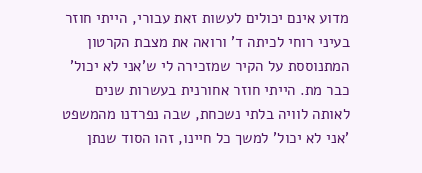מדוע אינם יכולים לעשות זאת עבורי, הייתי חוזר בעיני רוחי לכיתה ד' ורואה את מצבת הקרטון המתנוססת על הקיר שמזכירה לי ש'אני לא יכול' כבר מת. הייתי חוזר אחורנית בעשרות שנים לאותה לוויה בלתי נשכחת, שבה נפרדנו מהמשפט 'אני לא יכול' למשך כל חיינו, זהו הסוד שנתן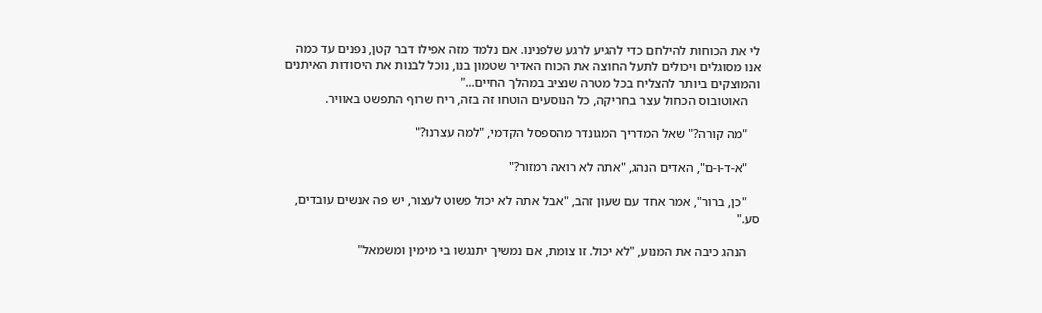לי את הכוחות להילחם כדי להגיע לרגע שלפנינו. אם נלמד מזה אפילו דבר קטן, נפנים עד כמה אנו מסוגלים ויכולים לתעל החוצה את הכוח האדיר שטמון בנו, נוכל לבנות את היסודות האיתנים והמוצקים ביותר להצליח בכל מטרה שנציב במהלך החיים..."
    האוטובוס הכחול עצר בחריקה, כל הנוסעים הוטחו זה בזה, ריח שרוף התפשט באוויר.

    "מה קורה?" שאל המדריך המגונדר מהספסל הקדמי, "למה עצרנו?"

    "א-ד-ו-ם", האדים הנהג, "אתה לא רואה רמזור?"

    "כן, ברור", אמר אחד עם שעון זהב, "אבל אתה לא יכול פשוט לעצור, יש פה אנשים עובדים, סע."

    הנהג כיבה את המנוע, "לא יכול. זו צומת, אם נמשיך יתנגשו בי מימין ומשמאל"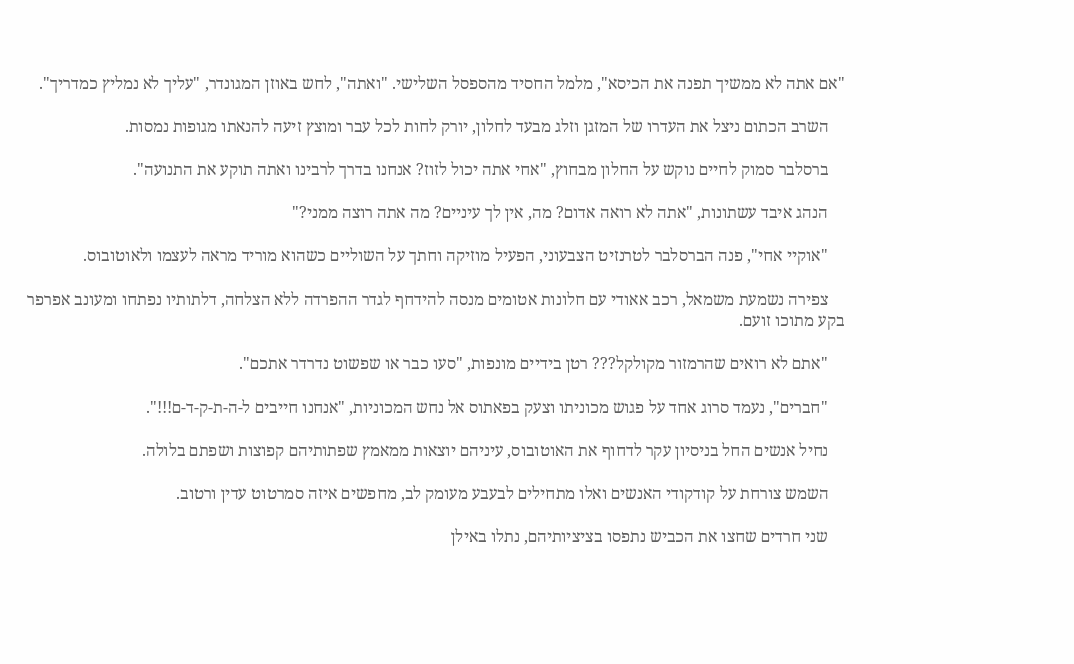"אם אתה לא ממשיך תפנה את הכיסא", מלמל החסיד מהספסל השלישי. "ואתה", לחש באוזן המגונדר, "עליך לא נמליץ כמדריך".

    השרב הכתום ניצל את העדרו של המזגן וזלג מבעד לחלון, יורק לחות לכל עבר ומוצץ זיעה להנאתו מגופות נמסות.

    ברסלבר סמוק לחיים נוקש על החלון מבחוץ, "אחי אתה יכול לזוז? אנחנו בדרך לרבינו ואתה תוקע את התנועה".

    הנהג איבד עשתונות, "אתה לא רואה אדום? מה, אין לך עיניים? מה אתה רוצה ממני?"

    "אוקיי אחי", פנה הברסלבר לטרנזיט הצבעוני, הפעיל מוזיקה וחתך על השוליים כשהוא מוריד מראה לעצמו ולאוטובוס.

    צפירה נשמעת משמאל, רכב אאודי עם חלונות אטומים מנסה להידחף לגדר ההפרדה ללא הצלחה, דלתותיו נפתחו ומעונב אפרפר בקע מתוכו זועם.

    "אתם לא רואים שהרמזור מקולקל??? רטן בידיים מונפות, "סעו כבר או שפשוט נדרדר אתכם".

    "חברים", נעמד סרוג אחד על פגוש מכוניתו וצעק בפאתוס אל נחש המכוניות, "אנחנו חייבים ל-ה-ת-ק-ד-ם!!!".

    נחיל אנשים החל בניסיון עקר לדחוף את האוטובוס, עיניהם יוצאות ממאמץ שפתותיהם קפוצות ושפתם בלולה.

    השמש צורחת על קודקודי האנשים ואלו מתחילים לבעבע מעומק לב, מחפשים איזה סמרטוט עדין ורטוב.

    שני חרדים שחצו את הכביש נתפסו בציציותיהם, נתלו באילן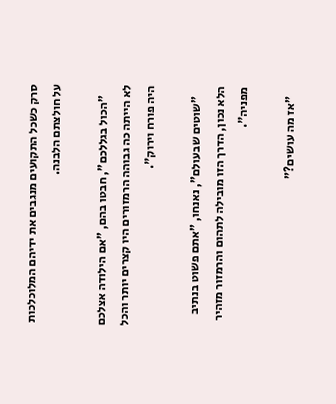סרק כשכל התקועים מנגבים את ידיהם המלוכלכות על חולצתם הלבנה.

    "הכול בגללכם", חבטו בהם, "אם הילודה אצלכם לא הייתה כה גבוהה הרמזורים היו קצרים יותר והכל היה פורח וירוק".

    "שוטים שבעולם", נאנחו, "אתם פשוט בנתיב הלא נכון, הדרך הזו מובילה לתהום והרמזור מזהיר מפניה".

    "אז מה עושים?"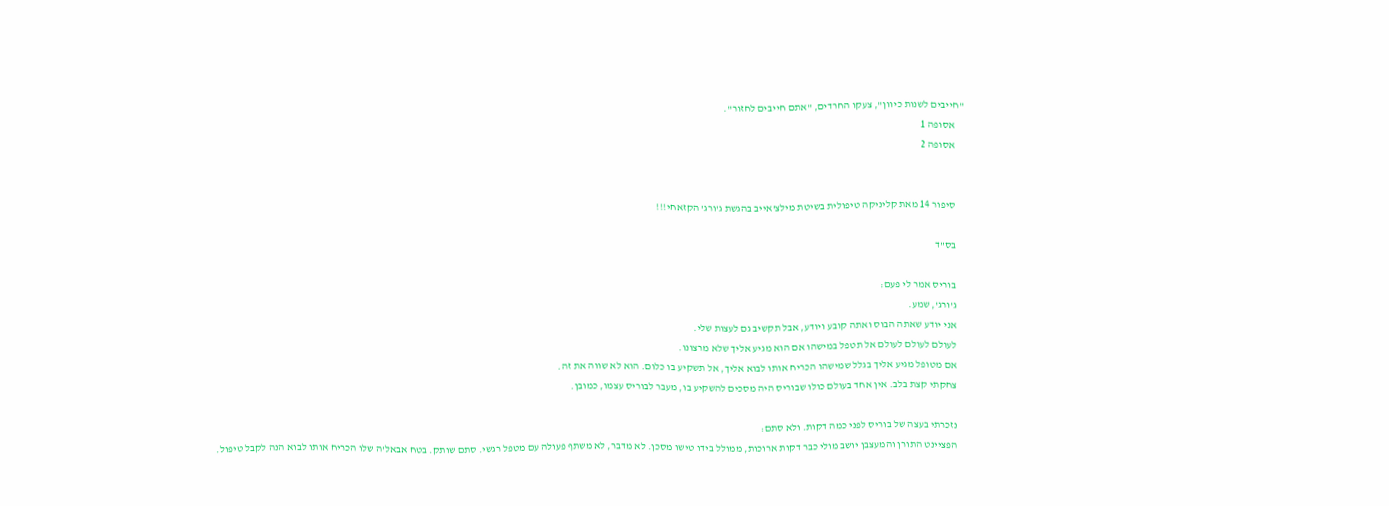"חייבים לשנות כיוון", צעקו החרדים, "אתם חייבים לחזור".
    אסופה 1
    אסופה 2


    סיפור 14 מאת קליניקה טיפולית בשיטת מילצ'אייב בהגשת ג'ורג' הקזאחי!!!

    בס"ד

    בוריס אמר לי פעם:
    ג'ורג', שמע.
    אני יודע שאתה הבוס ואתה קובע ויודע, אבל תקשיב גם לעצות שלי.
    לעולם לעולם לעולם אל תטפל במישהו אם הוא מגיע אליך שלא מרצונו.
    אם מטופל מגיע אליך בגלל שמישהו הכריח אותו לבוא אליך, אל תשקיע בו כלום. הוא לא שווה את זה.
    צחקתי קצת בלב. אין אחד בעולם כולו שבוריס היה מסכים להשקיע בו, מעבר לבוריס עצמו, כמובן.

    נזכרתי בעצה של בוריס לפני כמה דקות. ולא סתם:
    הפציינט התורן והמעצבן יושב מולי כבר דקות ארוכות, ממולל בידו טישו מסכן. לא מדבר, לא משתף פעולה עם מטפל רגשי. סתם שותק. בטח אבאל'ה שלו הכריח אותו לבוא הנה לקבל טיפול.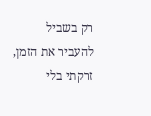רק בשביל להעביר את הזמן, זרקתי בלי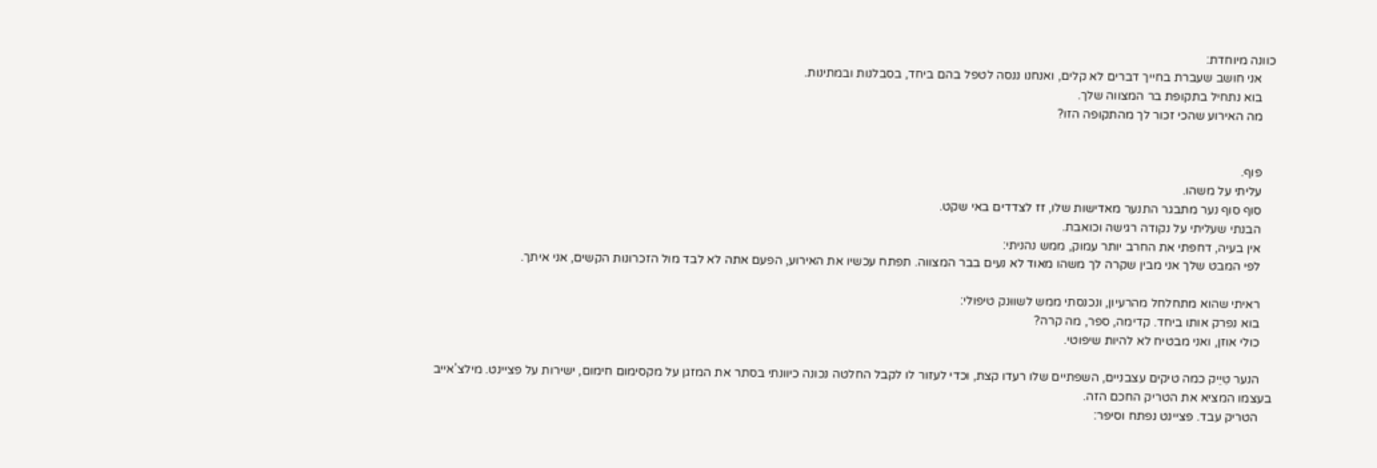כוונה מיוחדת:
    אני חושב שעברת בחייך דברים לא קלים, ואנחנו ננסה לטפל בהם ביחד, בסבלנות ובמתינות.
    בוא נתחיל בתקופת בר המצווה שלך.
    מה האירוע שהכי זכור לך מהתקופה הזו?


    פוף.
    עליתי על משהו.
    סוף סוף נער מתבגר התנער מאדישות שלו, זז לצדדים באי שקט.
    הבנתי שעליתי על נקודה רגישה וכואבת.
    אין בעיה, דחפתי את החרב יותר עמוק, ממש נהניתי:
    לפי המבט שלך אני מבין שקרה לך משהו מאוד לא נעים בבר המצווה. תפתח עכשיו את האירוע, הפעם אתה לא לבד מול הזכרונות הקשים, אני איתך.

    ראיתי שהוא מתחלחל מהרעיון, ונכנסתי ממש לשווּנק טיפולי:
    בוא נפרק אותו ביחד. קדימה, ספר, מה קרה?
    כולי אוזן, ואני מבטיח לא להיות שיפוטי.

    הנער טִיֵיק כמה טיקים עצבניים, השפתיים שלו רעדו קצת, וכדי לעזור לו לקבל החלטה נכונה כיוונתי בסתר את המזגן על מקסימום חימום, ישירות על פציינט. מילצ'אייב בעצמו המציא את הטריק החכם הזה.
    הטריק עבד. פציינט נפתח וסיפר: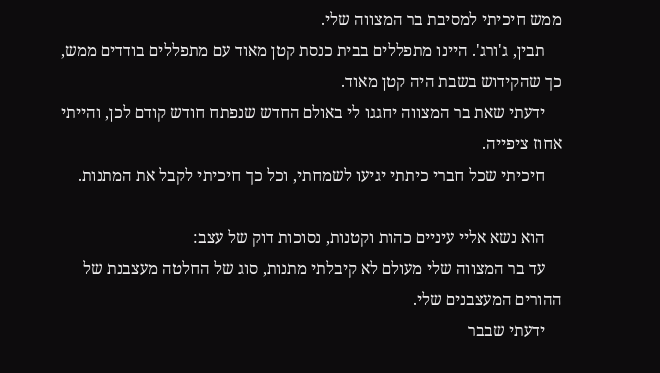ממש חיכיתי למסיבת בר המצווה שלי.
    תבין, ג'ורג'. היינו מתפללים בבית כנסת קטן מאוד עם מתפללים בודדים ממש, כך שהקידוש בשבת היה קטן מאוד.
    ידעתי שאת בר המצווה יחגגו לי באולם החדש שנפתח חודש קודם לכן, והייתי אחוז ציפייה.
    חיכיתי שכל חברי כיתתי יגיעו לשמחתי, וכל כך חיכיתי לקבל את המתנות.

    הוא נשא אליי עיניים כהות וקטנות, נסוכות דוק של עצב:
    עד בר המצווה שלי מעולם לא קיבלתי מתנות, סוג של החלטה מעצבנת של ההורים המעצבנים שלי.
    ידעתי שבבר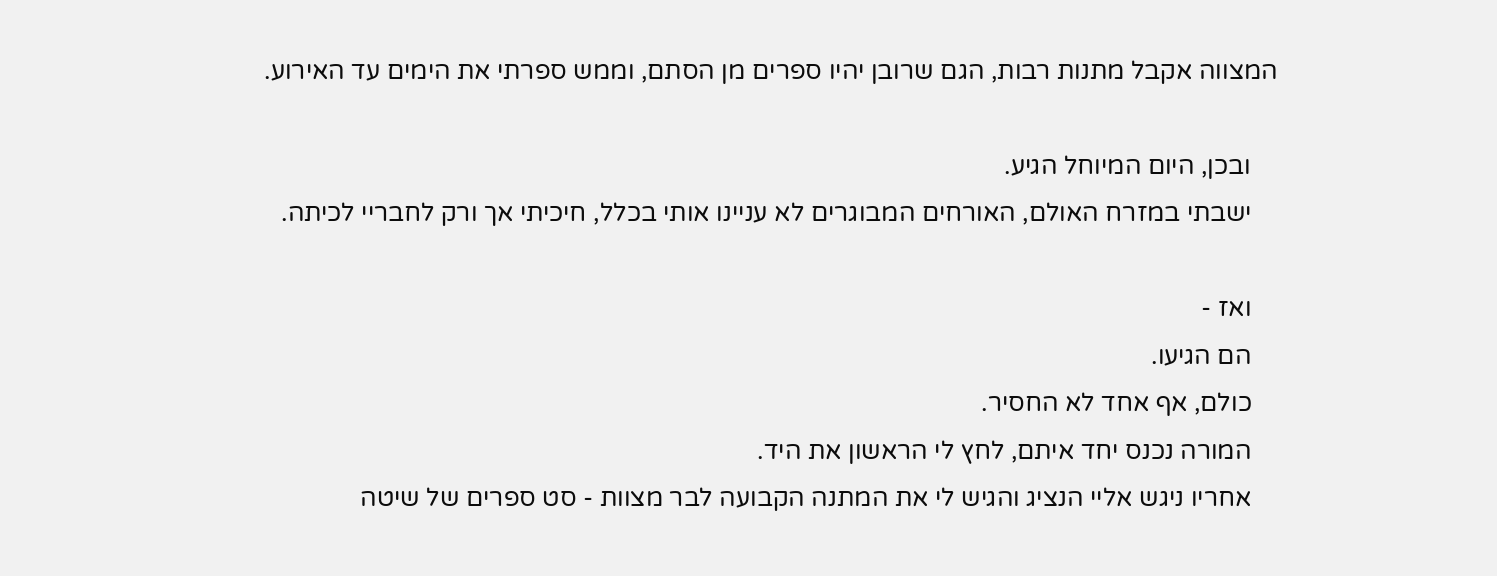המצווה אקבל מתנות רבות, הגם שרובן יהיו ספרים מן הסתם, וממש ספרתי את הימים עד האירוע.

    ובכן, היום המיוחל הגיע.
    ישבתי במזרח האולם, האורחים המבוגרים לא עניינו אותי בכלל, חיכיתי אך ורק לחבריי לכיתה.

    ואז -
    הם הגיעו.
    כולם, אף אחד לא החסיר.
    המורה נכנס יחד איתם, לחץ לי הראשון את היד.
    אחריו ניגש אליי הנציג והגיש לי את המתנה הקבועה לבר מצוות - סט ספרים של שיטה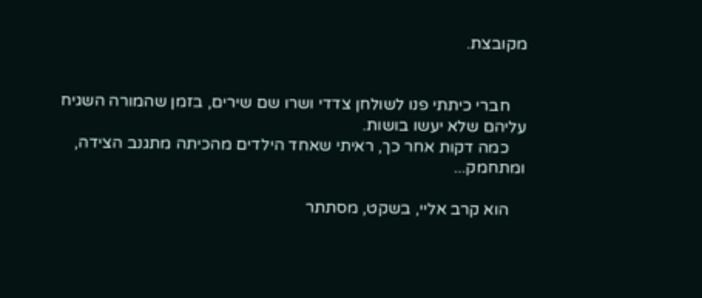מקובצת.


    חברי כיתתי פנו לשולחן צדדי ושרו שם שירים, בזמן שהמורה השגיח עליהם שלא יעשו בושות.
    כמה דקות אחר כך, ראיתי שאחד הילדים מהכיתה מתגנב הצידה, ומתחמק...

    הוא קרב אליי, בשקט, מסתתר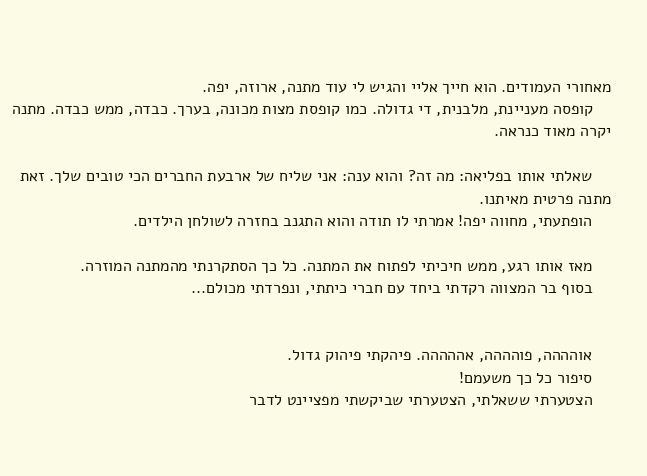מאחורי העמודים. הוא חייך אליי והגיש לי עוד מתנה, ארוזה, יפה.
    קופסה מעניינת, מלבנית, די גדולה. כמו קופסת מצות מכונה, בערך. כבדה, ממש כבדה. מתנה יקרה מאוד כנראה.

    שאלתי אותו בפליאה: מה זה? והוא ענה: אני שליח של ארבעת החברים הכי טובים שלך. זאת מתנה פרטית מאיתנו.
    הופתעתי, מחווה יפה! אמרתי לו תודה והוא התגנב בחזרה לשולחן הילדים.

    מאז אותו רגע, ממש חיכיתי לפתוח את המתנה. כל כך הסתקרנתי מהמתנה המוזרה.
    בסוף בר המצווה רקדתי ביחד עם חברי כיתתי, ונפרדתי מכולם...


    אוהההה, פוהההה, אההההה. פיהקתי פיהוק גדול.
    סיפור כל כך משעמם!
    הצטערתי ששאלתי, הצטערתי שביקשתי מפציינט לדבר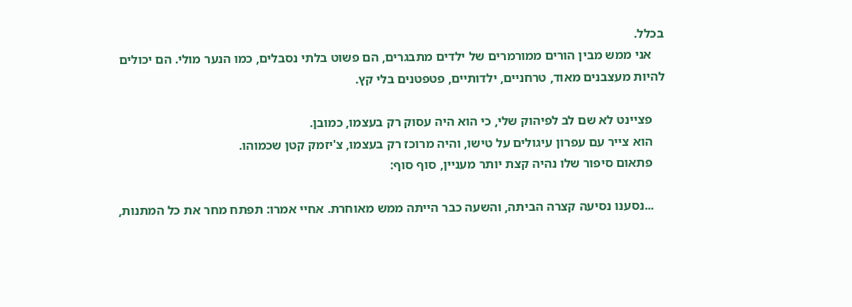בכלל.
    אני ממש מבין הורים ממורמרים של ילדים מתבגרים, הם פשוט בלתי נסבלים, כמו הנער מולי. הם יכולים להיות מעצבנים מאוד, טרחניים, ילדותיים, פטפטנים בלי קץ.

    פציינט לא שם לב לפיהוק שלי, כי הוא היה עסוק רק בעצמו, כמובן.
    הוא צייר עם עפרון עיגולים על טישו, והיה מרוכז רק בעצמו, צ'יזמק קטן שכמוהו.
    פתאום סיפור שלו נהיה קצת יותר מעניין, סוף סוף:

    ...נסענו נסיעה קצרה הביתה, והשעה כבר הייתה ממש מאוחרת. אחיי אמרו: תפתח מחר את כל המתנות,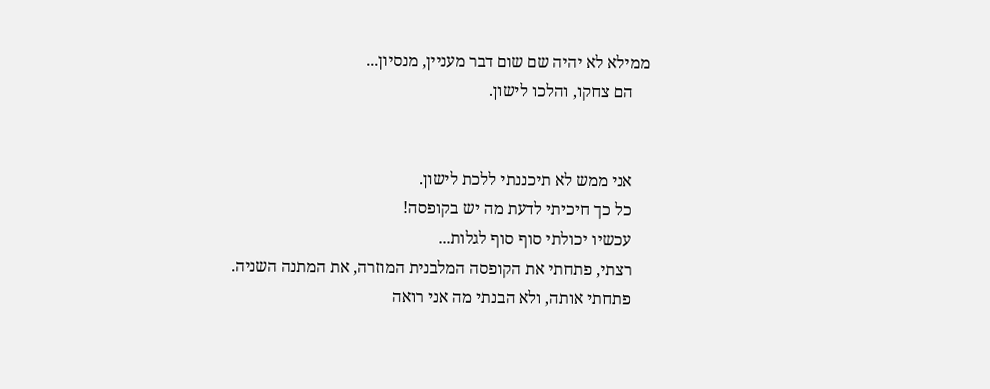ממילא לא יהיה שם שום דבר מעניין, מנסיון...
    הם צחקו, והלכו לישון.


    אני ממש לא תיכננתי ללכת לישון.
    כל כך חיכיתי לדעת מה יש בקופסה!
    עכשיו יכולתי סוף סוף לגלות...
    רצתי, פתחתי את הקופסה המלבנית המוזרה, את המתנה השניה.
    פתחתי אותה, ולא הבנתי מה אני רואה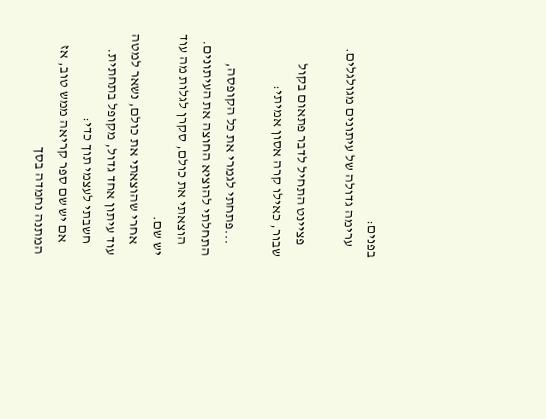בפנים:
    ערימה גדולה של עיתונים מגולגלים.

    פציינט התחיל לדבר פתאום בקול שבור, כאילו קרה אסון אמיתי:

    ...פתחתי לגמרי את כל הקופסה, התחלתי להוציא החוצה את העיתונים.
    הוצאתי את כולם, סקרן לגלות מה עוד יש שם.
    אחרי שהוצאתי את כולם, נשאר למטה עוד עיתון אחד גדול, מקופל בתחתית.
    חשבתי לעצמי תוך כדי:
    אם יש שם ספר קריאה ממש טוב, אז המתנה נחמדה בסך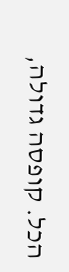הכל. קופסה גדולה,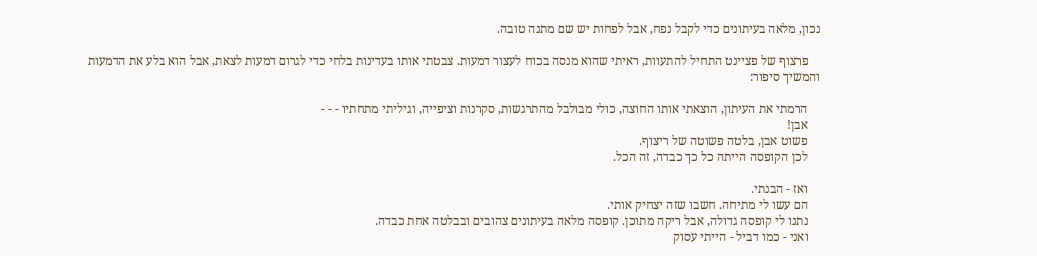נכון, מלאה בעיתונים כדי לקבל נפח, אבל לפחות יש שם מתנה טובה.

    פרצוף של פציינט התחיל להתעוות, ראיתי שהוא מנסה בכוח לעצור דמעות. צבטתי אותו בעדינות בלחי כדי לגרום דמעות לצאת, אבל הוא בלע את הדמעות והמשיך סיפור:

    הרמתי את העיתון, הוצאתי אותו החוצה, כולי מבולבל מהתרגשות, סקרנות וציפייה, וגיליתי מתחתיו - - -
    אבן!
    פשוט אבן, בלטה פשוטה של ריצוף.
    לכן הקופסה הייתה כל כך כבדה, זה הכל.

    ואז - הבנתי.
    הם עשו לי מתיחה. חשבו שזה יצחיק אותי.
    נתנו לי קופסה גדולה, אבל ריקה מתוכן. קופסה מלאה בעיתונים צהובים ובבלטה אחת כבדה.
    ואני - כמו דביל - הייתי עסוק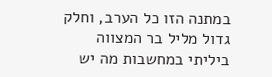במתנה הזו כל הערב, וחלק גדול מליל בר המצווה ביליתי במחשבות מה יש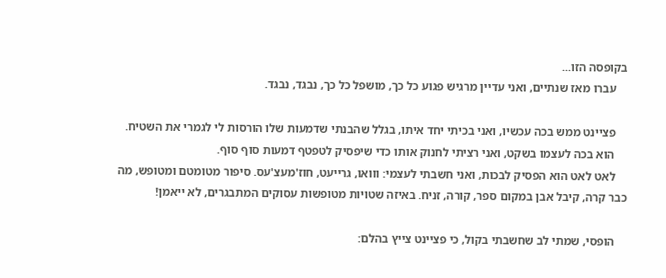בקופסה הזו...
    עברו מאז שנתיים, ואני עדיין מרגיש פגוע כל כך, מושפל כל כך, נבגד, נבגד.

    פציינט ממש בכה עכשיו, ואני בכיתי יחד איתו, בגלל שהבנתי שדמעות שלו הורסות לי לגמרי את השטיח.
    הוא בכה לעצמו בשקט, ואני רציתי לחנוק אותו כדי שיפסיק לטפטף דמעות סוף סוף.
    לאט לאט הוא הפסיק לבכות, ואני חשבתי לעצמי: ווואו, גרייעט, חוז'מעצ'עס. סיפור מטומטם ומטופש, מה כבר קרה, קיבל אבן במקום ספר, קורה, זניח. באיזה שטויות מטופשות עסוקים המתבגרים, לא ייאמן!

    הופסי, שמתי לב שחשבתי בקול, כי פציינט צייץ בהלם: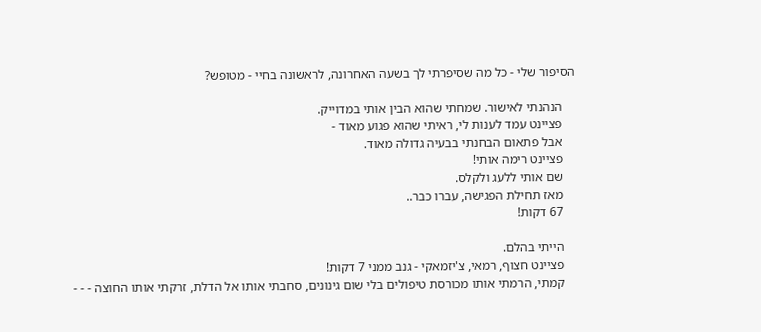הסיפור שלי - כל מה שסיפרתי לך בשעה האחרונה, לראשונה בחיי - מטופש?

    הנהנתי לאישור. שמחתי שהוא הבין אותי במדוייק.
    פציינט עמד לענות לי, ראיתי שהוא פגוע מאוד -
    אבל פתאום הבחנתי בבעיה גדולה מאוד.
    פציינט רימה אותי!
    שם אותי ללעג ולקלס.
    מאז תחילת הפגישה, עברו כבר..
    67 דקות!

    הייתי בהלם.
    פציינט חצוף, רמאי, צ'יזמאקי - גנב ממני 7 דקות!
    קמתי, הרמתי אותו מכורסת טיפולים בלי שום גינונים, סחבתי אותו אל הדלת, זרקתי אותו החוצה - - -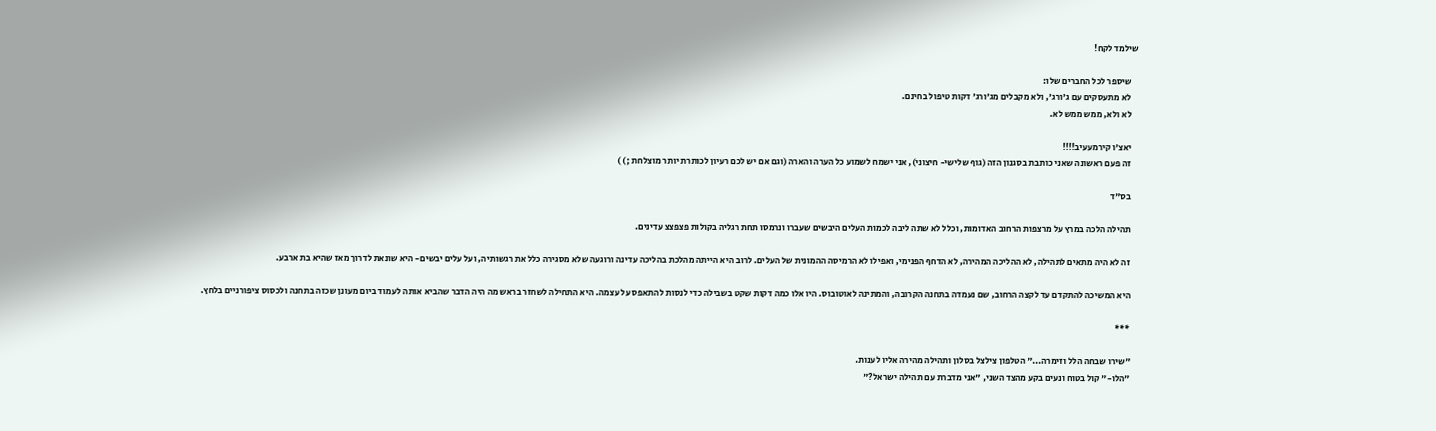שילמד לקח!

    שיספר לכל החברים שלו:
    לא מתעסקים עם ג'ורג', ולא מקבלים מג'ורג' דקות טיפול בחינם.
    לא ולא, ממש ממש לא.

    יאצ'ו קירמעעיב!!!!
    זה פעם ראשונה שאני כותבת בסגנון הזה (גוף שלישי- חיצוני), אני ישמח לשמוע כל הערה והארה (וגם אם יש לכם רעיון לכותרת יותר מוצלחת ;) )

    בס"ד

    תהילה הלכה במרץ על מרצפות הרחוב האדומות, וכלל לא שתה ליבה לכמות העלים היבשים שעברו ונרמסו תחת רגליה בקולות פצפצצ עדינים.

    זה לא היה מתאים לתהילה, לא ההליכה המהירה, לא הדחף הפנימי, ואפילו לא הרמיסה ההמונית של העלים. לרוב היא הייתה מהלכת בהליכה עדינה ורוגעה שלא מסגירה כלל את רגשותיה, ועל עלים יבשים- היא שונאת לדרוך מאז שהיא בת ארבע.

    היא המשיכה להתקדם עד לקצה הרחוב, שם נעמדה בתחנה הקרובה, והמתינה לאוטובוס. היו אלו כמה דקות שקט בשבילה כדי לנסות להתאפס על עצמה. היא התחילה לשחזר בראש מה היה הדבר שהביא אותה לעמוד ביום מעונן שכזה בתחנה ולכסוס ציפורניים בלחץ.

    ***

    "שירו שבחה הלל וזימרה..." הטלפון צילצל בסלון ותהילה מהירה אליו לענות.
    "הלו-" קול בטוח ונעים בקע מהצד השני, "אני מדברת עם תהילה ישראל?"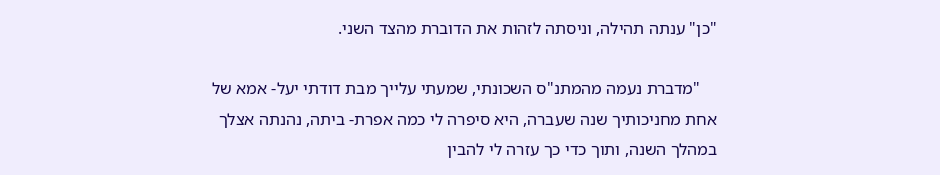"כן" ענתה תהילה, וניסתה לזהות את הדוברת מהצד השני.

    "מדברת נעמה מהמתנ"ס השכונתי, שמעתי עלייך מבת דודתי יעל- אמא של אחת מחניכותיך שנה שעברה, היא סיפרה לי כמה אפרת- ביתה, נהנתה אצלך במהלך השנה, ותוך כדי כך עזרה לי להבין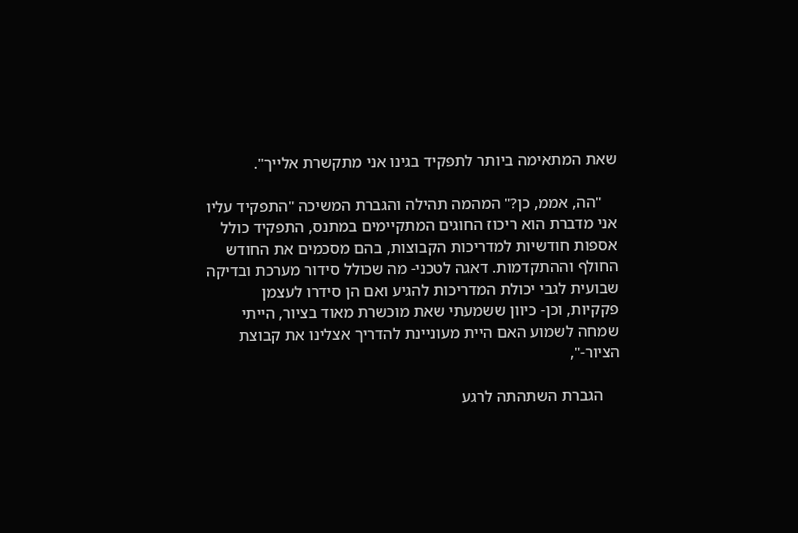שאת המתאימה ביותר לתפקיד בגינו אני מתקשרת אלייך".

    "הה, אממ, כן?" המהמה תהילה והגברת המשיכה "התפקיד עליו אני מדברת הוא ריכוז החוגים המתקיימים במתנס, התפקיד כולל אספות חודשיות למדריכות הקבוצות, בהם מסכמים את החודש החולף וההתקדמות. דאגה לטכני- מה שכולל סידור מערכת ובדיקה שבועית לגבי יכולת המדריכות להגיע ואם הן סידרו לעצמן פקקיות, וכן- כיוון ששמעתי שאת מוכשרת מאוד בציור, הייתי שמחה לשמוע האם היית מעוניינת להדריך אצלינו את קבוצת הציור-",

    הגברת השתהתה לרגע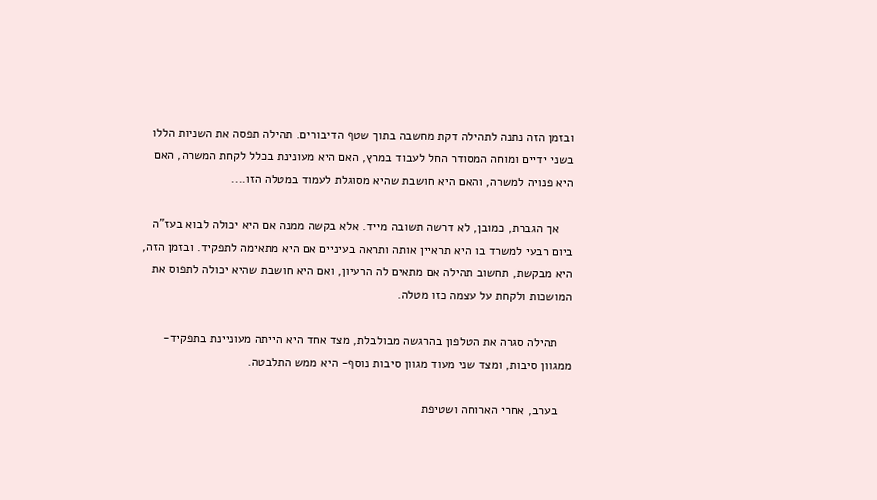ובזמן הזה נתנה לתהילה דקת מחשבה בתוך שטף הדיבורים. תהילה תפסה את השניות הללו בשני ידיים ומוחה המסודר החל לעבוד במרץ, האם היא מעונינת בכלל לקחת המשרה, האם היא פנויה למשרה, והאם היא חושבת שהיא מסוגלת לעמוד במטלה הזו....

    אך הגברת, כמובן, לא דרשה תשובה מייד. אלא בקשה ממנה אם היא יכולה לבוא בעז"ה ביום רבעי למשרד בו היא תראיין אותה ותראה בעיניים אם היא מתאימה לתפקיד. ובזמן הזה, היא מבקשת, תחשוב תהילה אם מתאים לה הרעיון, ואם היא חושבת שהיא יכולה לתפוס את המושכות ולקחת על עצמה כזו מטלה.

    תהילה סגרה את הטלפון בהרגשה מבולבלת, מצד אחד היא הייתה מעוניינת בתפקיד- ממגוון סיבות, ומצד שני מעוד מגוון סיבות נוסף- היא ממש התלבטה.

    בערב, אחרי הארוחה ושטיפת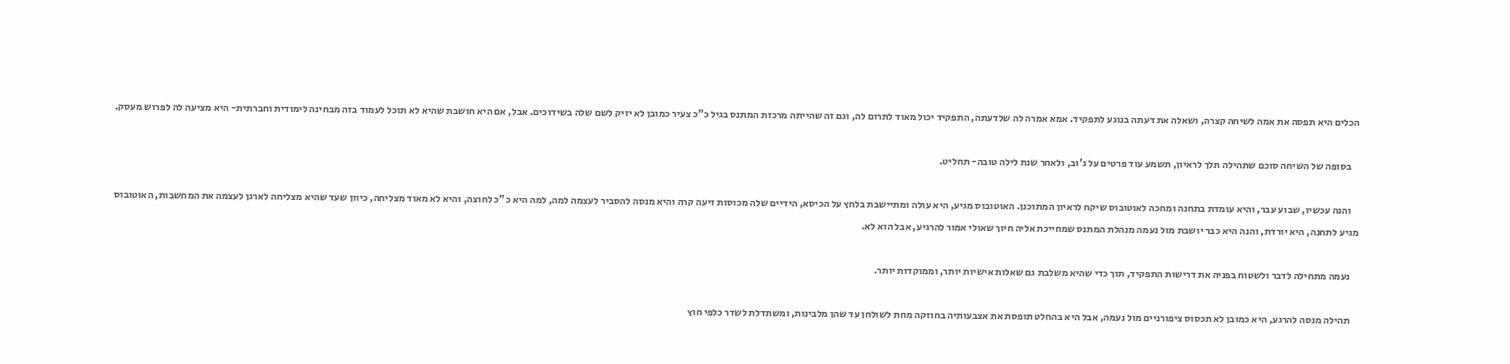הכלים היא תפסה את אמה לשיחה קצרה, ושאלה את דעתה בנוגע לתפקיד. אמא אמרה לה שלדעתה, התפקיד יכול מאוד לתרום לה, וגם זה שהייתה מרכזת המתנס בגיל כ"כ צעיר כמובן לא יזיק לשם שלה בשידוכים. אבל, אם היא חושבת שהיא לא תוכל לעמוד בזה מבחינה לימודית וחברתית- היא מציעה לה לפרוש מעסק.

    בסופה של השיחה סוכם שתהילה תלך לראיון, תשמע עוד פרטים על ג'וב, ולאחר שנת לילה טובה- תחליט.

    והנה עכשיו, שבוע עבר, והיא עומדת בתחנה ומחכה לאוטובוס שיקח לראיון המתוכנן. האוטובוס מגיע, היא עולה ומתיישבת בלחץ על הכיסא, הידיים שלה מכוסות זיעה קרה והיא מנסה להסביר לעצמה למה, למה היא כ"כ לחוצה, והיא לא מאוד מצליחה, כיוון שעד שהיא מצליחה לארגן לעצמה את המחשבות, האוטובוס מגיע לתחנה, היא יורדת, והנה היא כבר יושבת מול נעמה מנהלת המתנס שמחייכת אליה חיוך שאולי אמור להרגיע, אבל הוא לא.

    נעמה מתחילה לדבר ולשטוח בפניה את דרישות התפקיד, תוך כדי שהיא משלבת גם שאלות אישיות יותר, וממוקדות יותר.

    תהילה מנסה להרגע, היא כמובן לא תכסוס ציפורניים מול נעמה, אבל היא בהחלט תופסת את אצבעותיה בחוזקה מחת לשולחן עד שהן מלבינות, ומשתדלת לשדר כלפי חוץ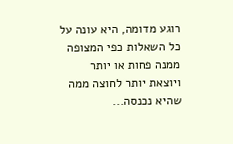רוגע מדומה, היא עונה על כל השאלות כפי המצופה ממנה פחות או יותר ויוצאת יותר לחוצה ממה שהיא נכנסה...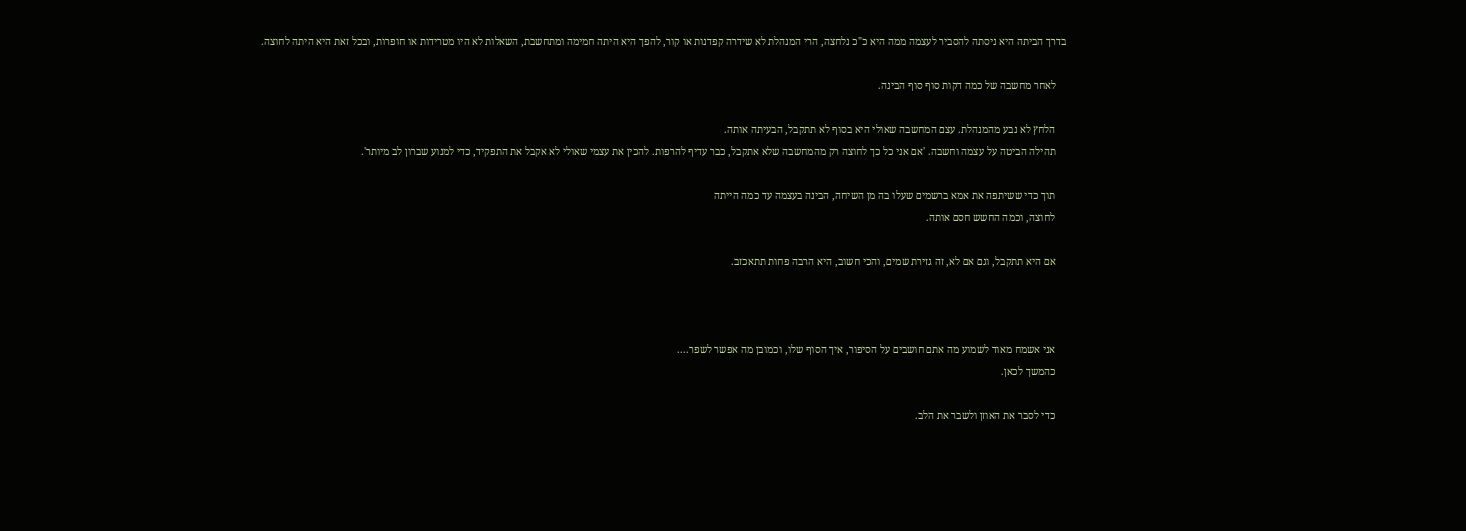בדרך הביתה היא ניסתה להסביר לעצמה ממה היא כ"כ נלחצה, הרי המנהלת לא שידרה קפדנות או קור, להפך היא היתה חמימה ומתחשבת, השאלות לא היו מטרידות או חופרות, ובכל זאת היא היתה לחוצה.

    לאחר מחשבה של כמה דקות סוף סוף הבינה.

    הלחץ לא נבע מהמנהלת. עצם המחשבה שאולי היא בסוף לא תתקבל, הבעיתה אותה.
    תהילה הביטה על עצמה וחשבה. 'אם אני כל כך לחוצה רק מהמחשבה שלא אתקבל, כבר עדיף להרפות. להכין את עצמי שאולי לא אקבל את התפקיד, כדי למנוע שברון לב מיותר'.

    תוך כדי ששיתפה את אמא ברשמים שעלו בה מן השיחה, הבינה בעצמה עד כמה הייתה
    לחוצה, וכמה החשש חסם אותה.

    אם היא תתקבל, וגם אם לא, זה גזירת שמים, והכי חשוב, היא הרבה פחות תתאכזב.



    אני אשמח מאוד לשמוע מה אתם חושבים על הסיפור, איך הסוף שלו, וכמובן מה אפשר לשפר....
    כהמשך לכאן.

    כדי לסבר את האוזן ולשבר את הלב.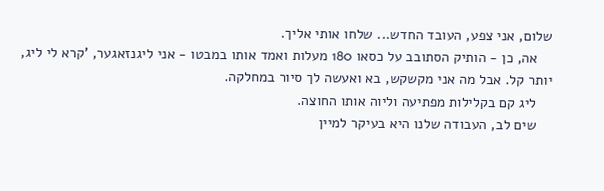שלום, אני צפע, העובד החדש... שלחו אותי אליך.
    אה, כן - הותיק הסתובב על כסאו 180 מעלות ואמד אותו במבטו - אני ליגנזאגער, 'קרא לי ליג, יותר קל. אבל מה אני מקשקש, בא ואעשה לך סיור במחלקה.
    ליג קם בקלילות מפתיעה וליוה אותו החוצה.
    שים לב, העבודה שלנו היא בעיקר למיין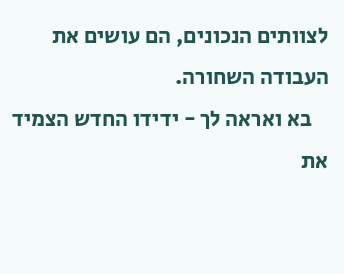לצוותים הנכונים, הם עושים את העבודה השחורה.
    בא ואראה לך - ידידו החדש הצמיד את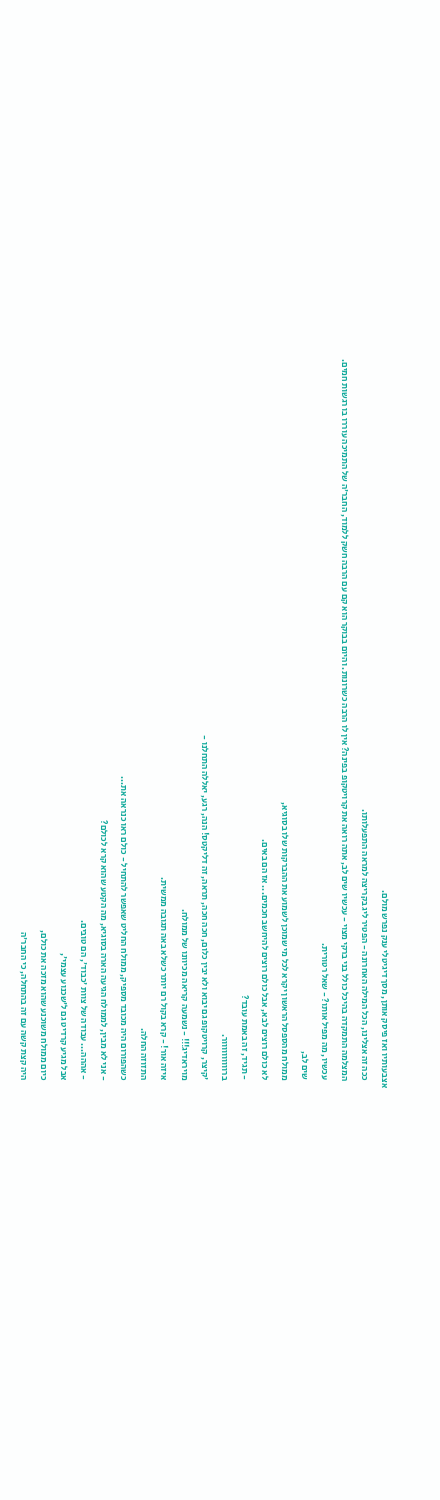אצבעותיו ואז פיסק אותן, מסך דיגיטלי ענק נפרש מולם.
    ככה זה אצלינו, הכל המילה האחרונה - הפטיר ליג בקריצה למראה התפעלותו.
    המצלמה התמקדה בהיכל כולל בני ברקי מצוי - עכשיו שים לב, אתה רואה את קרויטקופ בפינה? אין לו הרבה כשרונות. והיום בבוקר הוא קם עם הרבה חשק ללמוד, החבר'ה של התמיכה עוררו בו רגשות חמים.
    עכשיו, מה מפיל אותו? - שאל רטורית.
    שים לב,
    ממולח מהספסל הראשון יקרא לכל מי שמוכן לשמוע את ההברקות שלו בסוגיא,
    לא כולם רוצים לבא, אבל כולם רוצים להיחשב חכמים... אז הם באים.
    - תגיד, זה באמת עובד?
    ברוווווווווור.
    'קיצר, קרויטקופ גם יבוא ולא יבין כלום, חכה חכה, תראה, זה דליקטס! הנה, רגע, יאללה התחלנו -
    מויראדיג!!! - נשמעה קריאה מכיוונו של ממולח.
    איזה אור! - קרא בקול רם יותר כשלא באה תגובה ממשית.
    התזוזה החלה.
    כשהפורום היה מכובד מספיק, ממולח החליט שאפשר להתחיל - כולם ראו כנראה את...
    - אני לא מבין, לממולח הגיעה הארה בסוגיא, מה הקטע שהוא קרא לכולם?
    - אההה... עבודה של צוות 'כבוד', הם טובים.
    אבל מגיע קרדיט גם ל'שכנוע עצמי',
    כיום ממולח משוכנע שהוא מזכה את כולם,
    היה קצת קשה עם זה בהתחלה, כי החבר'ה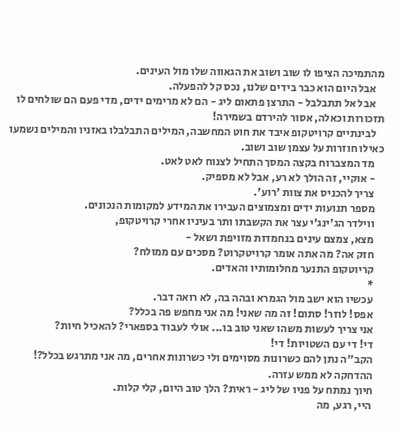מהתמיכה הציפו לו שוב ושוב את הגאווה שלו מול העינים.
    אבל היום הוא כבר בידים שלנו, נכס קל להפעלה.
    אבל אל תתבלבל - התרצן פתאום ליג - הם לא מרימים ידים, מדי פעם הם שולחים לו תזכורות וכאלה, אסור להירדם בשמירה!
    לבינתיים קרויטקופ איבד את חוט המחשבה, המילים התבלבלו באזניו והמילים נשמעו כאילו חוזרות על עצמן שוב ושוב.
    מד המצברוח בקצה המסך התחיל לצנוח לאט לאט.
    - אוקיי, זה הולך לא רע, אבל לא מספיק.
    צריך להכניס את צוות 'רוע'.
    מספר תנועות ידים ומצמוצים העבירו את המידע למקומות הנכונים.
    ווילדר הג'ינג'י עצר את הקשבתו ותר בעיניו אחרי קרויטקופ,
    מצא, צמצם עינים בנחמדות מזויפת ושאל -
    חזק אה? מה אתה אומר קרויטקרוט? מסכים עם ממולח?
    קריוטקופ התנער מחלומותיו והאדים.
    *
    עכשיו הוא ישב מול הגמרא ובהה בה, לא רואה דבר.
    אפס! לוזר! סתום! זה מה שאני! מה אני מחפש פה בכלל?
    אני צריך לעשות משהו שאני טוב בו... אולי לעבוד בספארי? להאכיל חיות?
    די! די עם השטויות! די!
    הקב"ה נתן להם כשרונות מסוימים ולי כשרונות אחרים, מה אני מתרגש בכלל?!
    ההדחקה לא ממש עזרה.
    חיוך נמתח על פניו של ליג - ראית? הלך טוב היום, קלי קלות.
    היי, רגע, מה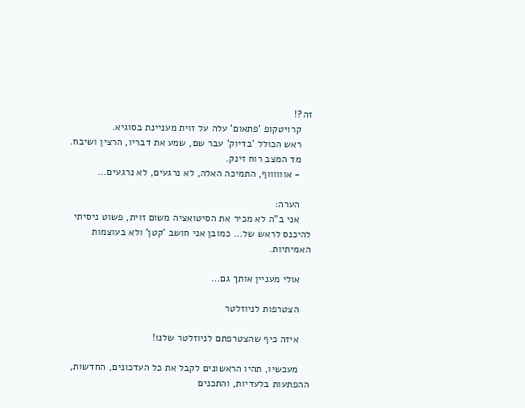זה?!
    קרויטקופ 'פתאום' עלה על זוית מעניינת בסוגיא.
    ראש הכולל 'בדיוק' עבר שם, שמע את דבריו, הרצין ושיבח.
    מד המצב רוח זינק.
    - אווווווף, התמיכה האלה, לא נרגעים, לא נרגעים...

    הערה:
    אני ב"ה לא מכיר את הסיטואציה משום זוית, פשוט ניסיתי להיכנס לראש של... כמובן אני חושב 'קטן' ולא בעוצמות האמיתיות.

    אולי מעניין אותך גם...

    הצטרפות לניוזלטר

    איזה כיף שהצטרפתם לניוזלטר שלנו!

    מעכשיו, תהיו הראשונים לקבל את כל העדכונים, החדשות, ההפתעות בלעדיות, והתכנים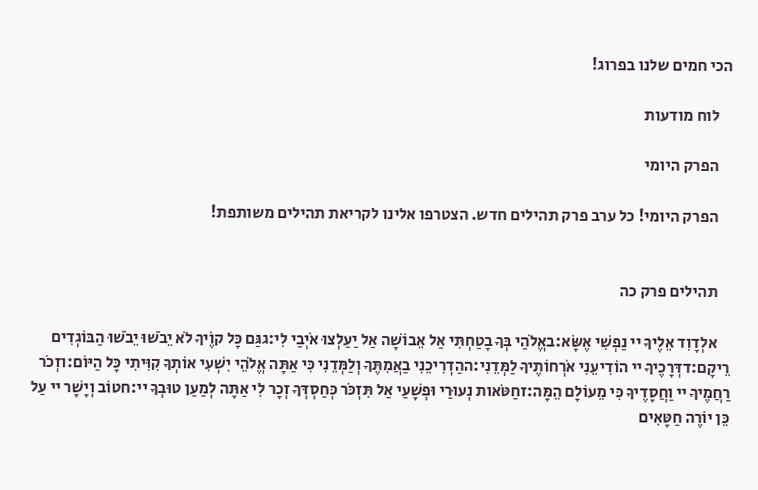הכי חמים שלנו בפרוג!

    לוח מודעות

    הפרק היומי

    הפרק היומי! כל ערב פרק תהילים חדש. הצטרפו אלינו לקריאת תהילים משותפת!


    תהילים פרק כה

    אלְדָוִד אֵלֶיךָ יי נַפְשִׁי אֶשָּׂא:באֱלֹהַי בְּךָ בָטַחְתִּי אַל אֵבוֹשָׁה אַל יַעַלְצוּ אֹיְבַי לִי:גגַּם כָּל קוֶֹיךָ לֹא יֵבֹשׁוּ יֵבֹשׁוּ הַבּוֹגְדִים רֵיקָם:דדְּרָכֶיךָ יי הוֹדִיעֵנִי אֹרְחוֹתֶיךָ לַמְּדֵנִי:ההַדְרִיכֵנִי בַאֲמִתֶּךָ וְלַמְּדֵנִי כִּי אַתָּה אֱלֹהֵי יִשְׁעִי אוֹתְךָ קִוִּיתִי כָּל הַיּוֹם:וזְכֹר רַחֲמֶיךָ יי וַחֲסָדֶיךָ כִּי מֵעוֹלָם הֵמָּה:זחַטֹּאות נְעוּרַי וּפְשָׁעַי אַל תִּזְכֹּר כְּחַסְדְּךָ זְכָר לִי אַתָּה לְמַעַן טוּבְךָ יי:חטוֹב וְיָשָׁר יי עַל כֵּן יוֹרֶה חַטָּאִים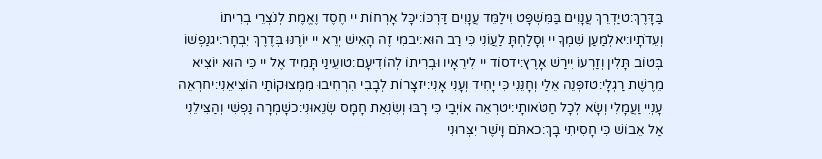בַּדָּרֶךְ:טיַדְרֵךְ עֲנָוִים בַּמִּשְׁפָּט וִילַמֵּד עֲנָוִים דַּרְכּוֹ:יכָּל אָרְחוֹת יי חֶסֶד וֶאֱמֶת לְנֹצְרֵי בְרִיתוֹ וְעֵדֹתָיו:יאלְמַעַן שִׁמְךָ יי וְסָלַחְתָּ לַעֲוֹנִי כִּי רַב הוּא:יבמִי זֶה הָאִישׁ יְרֵא יי יוֹרֶנּוּ בְּדֶרֶךְ יִבְחָר:יגנַפְשׁוֹ בְּטוֹב תָּלִין וְזַרְעוֹ יִירַשׁ אָרֶץ:ידסוֹד יי לִירֵאָיו וּבְרִיתוֹ לְהוֹדִיעָם:טועֵינַי תָּמִיד אֶל יי כִּי הוּא יוֹצִיא מֵרֶשֶׁת רַגְלָי:טזפְּנֵה אֵלַי וְחָנֵּנִי כִּי יָחִיד וְעָנִי אָנִי:יזצָרוֹת לְבָבִי הִרְחִיבוּ מִמְּצוּקוֹתַי הוֹצִיאֵנִי:יחרְאֵה עָנְיִי וַעֲמָלִי וְשָׂא לְכָל חַטֹּאותָי:יטרְאֵה אוֹיְבַי כִּי רָבּוּ וְשִׂנְאַת חָמָס שְׂנֵאוּנִי:כשָׁמְרָה נַפְשִׁי וְהַצִּילֵנִי אַל אֵבוֹשׁ כִּי חָסִיתִי בָךְ:כאתֹּם וָיֹשֶׁר יִצְּרוּנִי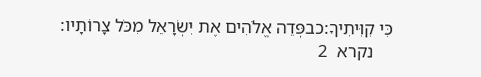כִּי קִוִּיתִיךָ:כבפְּדֵה אֱלֹהִים אֶת יִשְׂרָאֵל מִכֹּל צָרוֹתָיו:
    נקרא  2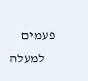פעמים
    למעלה